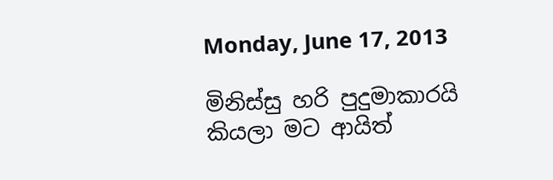Monday, June 17, 2013

මිනිස්සු හරි පුදුමාකාරයි කියලා මට ආයිත්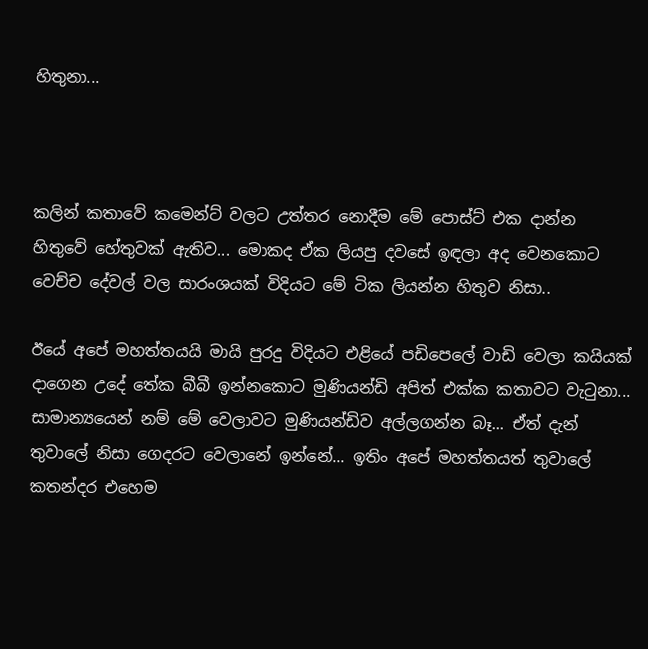හිතුනා...



කලින් කතාවේ කමෙන්ට් වලට උත්තර නොදීම මේ පොස්ට් එක දාන්න හිතුවේ හේතුවක් ඇතිව... මොකද ඒක ලියපු දවසේ ඉඳලා අද වෙනකොට වෙච්ච දේවල් වල සාරංශයක් විදියට මේ ටික ලියන්න හිතුව නිසා..

ඊයේ අපේ මහත්තයයි මායි පුරදු විදියට එළියේ පඩිපෙලේ වාඩි වෙලා කයියක් දාගෙන උදේ තේක බීබී ඉන්නකොට මුණියන්ඩි අපිත් එක්ක කතාවට වැටුනා... සාමාන්‍යයෙන් නම් මේ වෙලාවට මුණියන්ඩිව අල්ලගන්න බෑ... ඒත් දැන් තුවාලේ නිසා ගෙදරට වෙලානේ ඉන්නේ... ඉතිං අපේ මහත්තයත් තුවාලේ කතන්දර එහෙම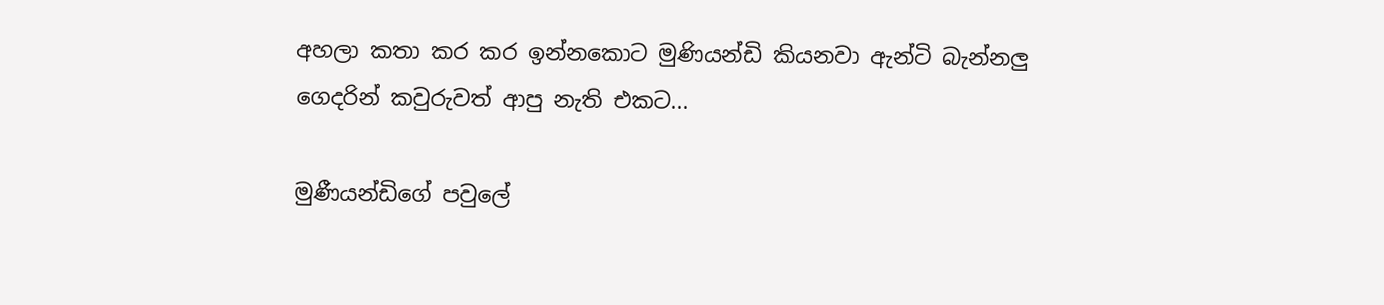අහලා කතා කර කර ඉන්නකොට මුණියන්ඩි කියනවා ඇන්ටි බැන්නලු ගෙදරින් කවුරුවත් ආපු නැති එකට...

මුණීයන්ඩිගේ පවුලේ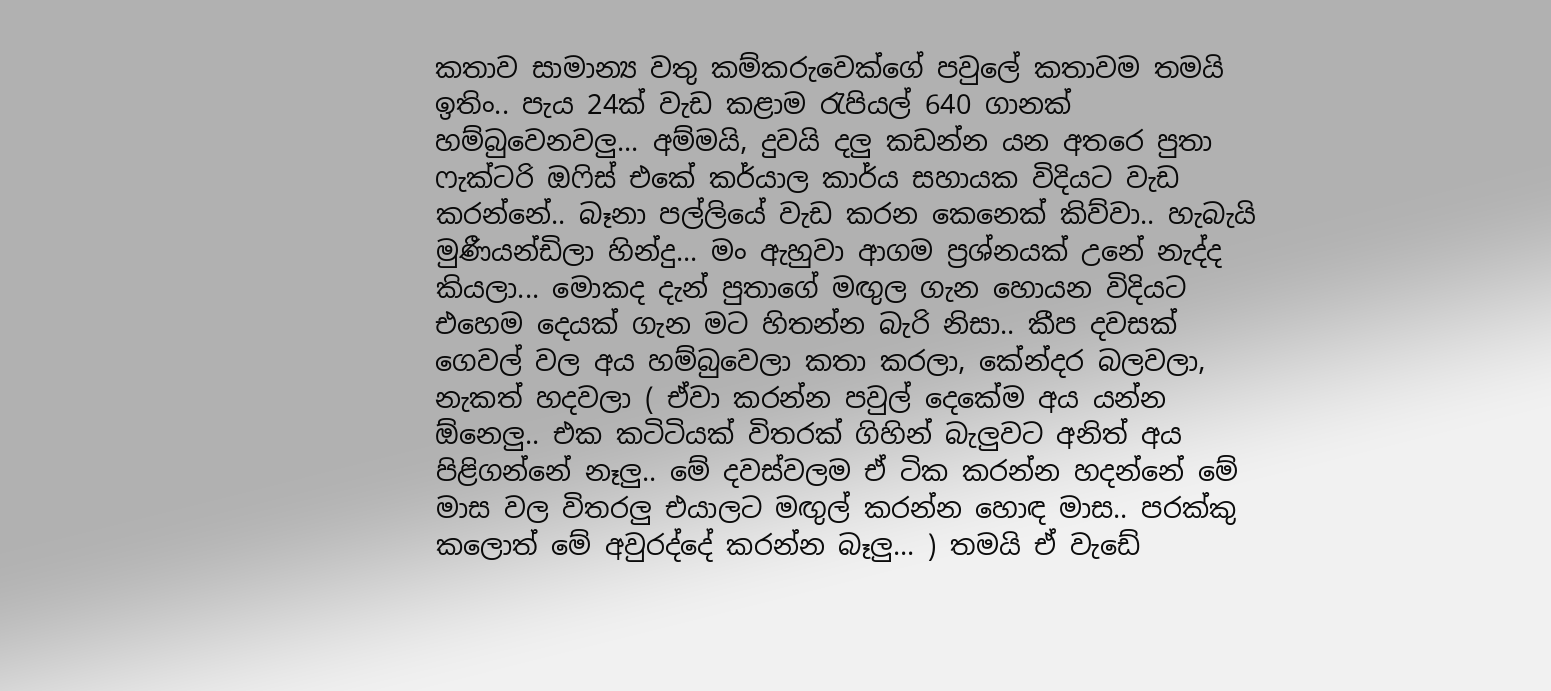කතාව සාමාන්‍ය වතු කම්කරුවෙක්ගේ පවුලේ කතාවම තමයි ඉතිං.. පැය 24ක් වැඩ කළාම රැපියල් 640 ගානක් හම්බුවෙනවලු... අම්මයි, දුවයි දලු කඩන්න යන අතරෙ පුතා ෆැක්ටරි ඔෆිස් එකේ කර්යාල කාර්ය සහායක විදියට වැඩ කරන්නේ.. බෑනා පල්ලියේ වැඩ කරන කෙනෙක් කිව්වා.. හැබැයි මුණීයන්ඩිලා හින්දු... මං ඇහුවා ආගම ප්‍රශ්නයක් උනේ නැද්ද කියලා... මොකද දැන් පුතාගේ මඟුල ගැන හොයන විදියට එහෙම දෙයක් ගැන මට හිතන්න බැරි නිසා.. කීප දවසක් ගෙවල් වල අය හම්බුවෙලා කතා කරලා, කේන්දර බලවලා, නැකත් හදවලා ( ඒවා කරන්න පවුල් දෙකේම අය යන්න ඕනෙලු.. එක කටිටියක් විතරක් ගිහින් බැලුවට අනිත් අය පිළිගන්නේ නෑලු.. මේ දවස්වලම ඒ ටික කරන්න හදන්නේ මේ මාස වල විතරලු එයාලට මඟුල් කරන්න හොඳ මාස.. පරක්කු කලොත් මේ අවුරද්දේ කරන්න බෑලු... ) තමයි ඒ වැඩේ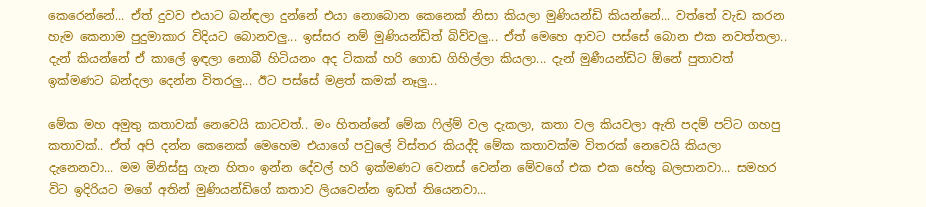කෙරෙන්නේ... ඒත් දුවව එයාට බන්ඳලා දුන්නේ එයා නොබොන කෙනෙක් නිසා කියලා මුණියන්ඩි කියන්නේ... වත්තේ වැඩ කරන හැම කෙනාම පුදුමාකාර විදියට බොනවලු... ඉස්සර නම් මුණියන්ඩිත් බිව්වලු... ඒත් මෙහෙ ආවට පස්සේ බොන එක නවත්තලා.. දැන් කියන්නේ ඒ කාලේ ඉඳලා නොබී හිටියනං අද ටිකක් හරි ගොඩ ගිහිල්ලා කියලා... දැන් මුණීයන්ඩිට ඕනේ පුතාවත් ඉක්මණට බන්දලා දෙන්න විතරලු... ඊට පස්සේ මළත් කමක් නෑලු...

මේක මහ අමුතු කතාවක් නෙවෙයි කාටවත්.. මං හිතන්නේ මේක ෆිල්ම් වල දැකලා, කතා වල කියවලා ඇති පදම් පට්ට ගහපු කතාවක්.. ඒත් අපි දන්න කෙනෙක් මෙහෙම එයාගේ පවුලේ විස්තර කියද්දි මේක කතාවක්ම විතරක් නෙවෙයි කියලා දැනෙනවා... මම මිනිස්සු ගැන හිතං ඉන්න දේවල් හරි ඉක්මණට වෙනස් වෙන්න මේවගේ එක එක හේතු බලපානවා... සමහර විට ඉදිරියට මගේ අතින් මුණියන්ඩිගේ කතාව ලියවෙන්න ඉඩත් තියෙනවා...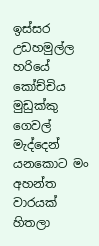ඉස්සර උඩහමුල්ල හරියේ කෝච්චිය මුඩුක්කු ගෙවල් මැද්දෙන් යනකොට මං අහන්ත වාරයක් හිතලා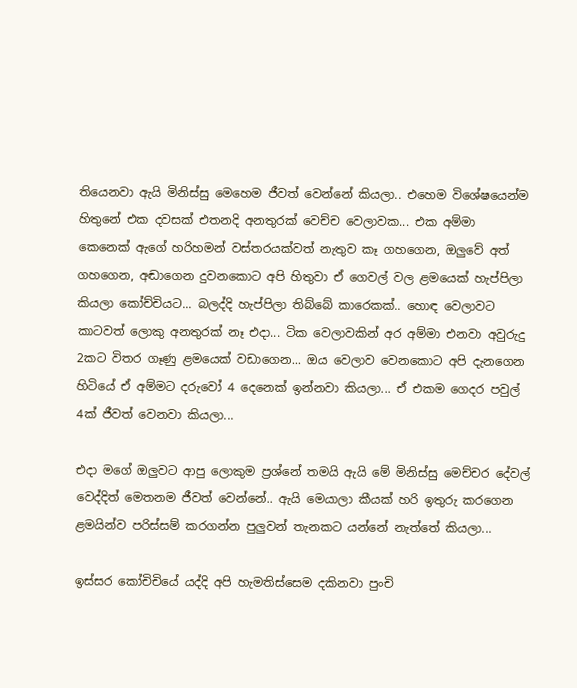තියෙනවා ඇයි මිනිස්සු මෙහෙම ජීවත් වෙන්නේ කියලා.. එහෙම විශේෂයෙන්ම හිතුනේ එක දවසක් එතනදි අනතුරක් වෙච්ච වෙලාවක... එක අම්මා කෙනෙක් ඇගේ හරිහමන් වස්තරයක්වත් නැතුව කෑ ගහගෙන, ඔලුවේ අත් ගහගෙන, අඬාගෙන දුවනකොට අපි හිතුවා ඒ ගෙවල් වල ළමයෙක් හැප්පිලා කියලා කෝච්චියට... බලද්දි හැප්පිලා තිබ්බේ කාරෙකක්.. හොඳ වෙලාවට කාටවත් ලොකු අනතුරක් නෑ එදා... ටික වෙලාවකින් අර අම්මා එනවා අවුරුදු 2කට විතර ගෑණු ළමයෙක් වඩාගෙන... ඔය වෙලාව වෙන‌කොට අපි දැනගෙන හිටියේ ඒ අම්මට දරුවෝ 4 දෙනෙක් ඉන්නවා කියලා... ඒ එකම ගෙදර පවුල් 4ක් ජීවත් වෙනවා කියලා...

එදා මගේ ඔලුවට ආපු ලොකුම ප්‍රශ්නේ තමයි ඇයි මේ මිනිස්සු මෙච්චර දේවල් වෙද්දිත් මෙතනම ජීවත් වෙන්නේ.. ඇයි මෙයාලා කීයක් හරි ඉතුරු කරගෙන ළමයින්ව පරිස්සම් කරගන්න පුලුවන් තැනකට යන්නේ නැත්තේ කියලා...

ඉස්සර කෝචිචියේ යද්දි අපි හැමතිස්සෙම දකිනවා පුංචි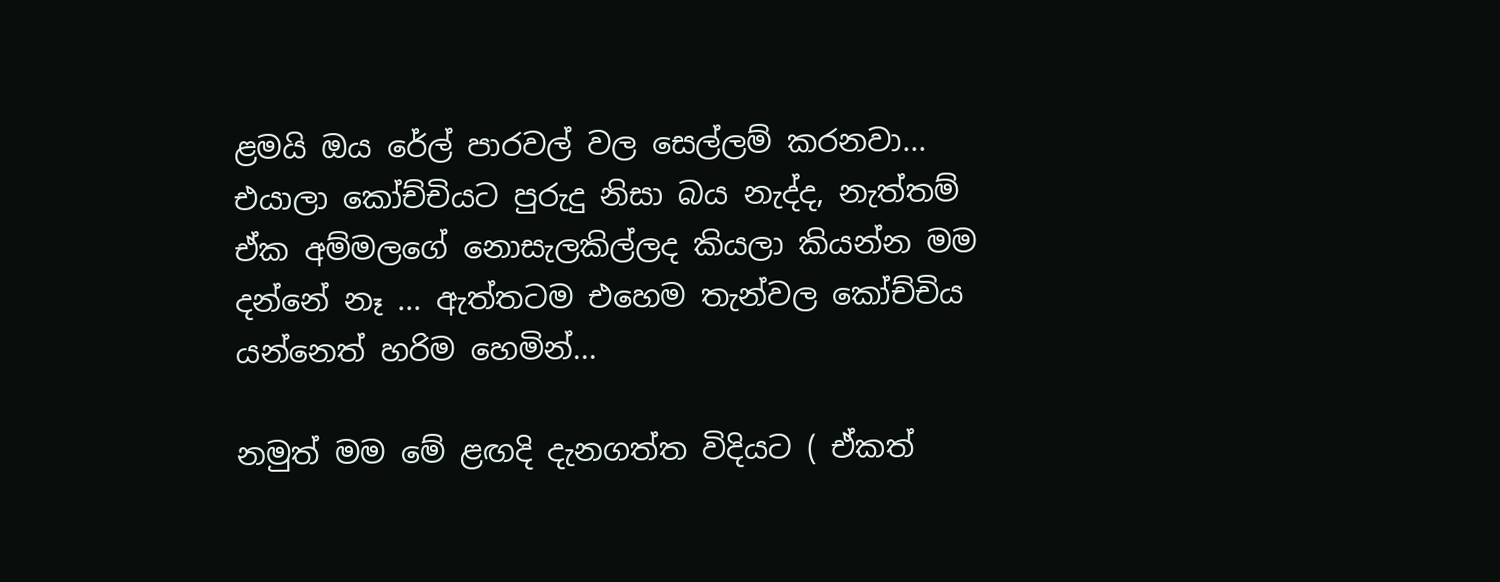ළමයි ඔය රේල් පාරවල් වල සෙල්ලම් කරනවා... එයාලා කෝච්චියට පුරුදු නිසා බය නැද්ද, නැත්තම් ඒක අම්මලගේ නොසැලකිල්ලද කියලා කියන්න මම දන්නේ නෑ ... ඇත්තටම එහෙම තැන්වල කෝච්චිය යන්නෙත් හරිම හෙමින්...

නමුත් මම මේ ළඟදි දැනගත්ත විදියට ( ඒකත්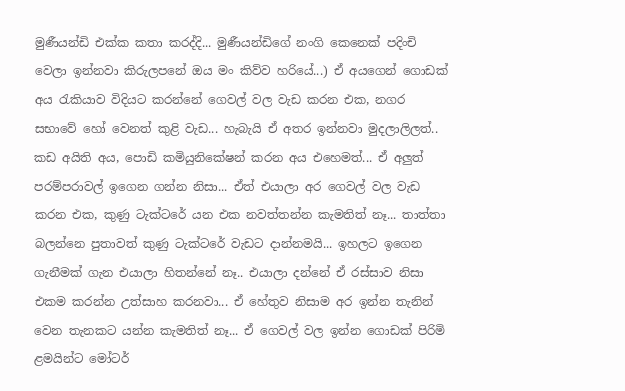මුණීයන්ඩි එක්ක කතා කරද්දි... මුණීයන්ඩිගේ නංගි කෙනෙක් පදිංචි වෙලා ඉන්නවා කිරුලපනේ ඔය මං කිව්ව හරියේ...) ඒ අයගෙන් ගොඩක් අය රැකියාව විදියට කරන්නේ ගෙවල් වල වැඩ කරන එක, නගර සභාවේ හෝ වෙනත් කුළි වැඩ... හැබැයි ඒ අතර ඉන්නවා මුදලාලිලත්.. කඩ අයිති අය, පොඩි කමියුනිකේෂන් කරන අය එහෙමත්... ඒ අලුත් පරම්පරාවල් ඉගෙන ගන්න නිසා... ඒත් එයාලා අර ගෙවල් වල වැඩ කරන එක, කුණු ටැක්ටරේ යන එක නවත්තන්න කැමතිත් නෑ... තාත්තා බලන්නෙ පුතාවත් කුණු ටැක්ටරේ වැඩට දාන්නමයි... ඉහලට ඉගෙන ගැනීමක් ගැන එයාලා හිතන්නේ නෑ.. එයාලා දන්නේ ඒ රස්සාව නිසා එකම කරන්න උත්සාහ කරනවා... ඒ හේතුව නිසාම අර ඉන්න තැනින් වෙන තැනකට යන්න කැමතිත් නෑ... ඒ ගෙවල් වල ඉන්න ගොඩක් පිරිමි ළමයින්ට මෝටර්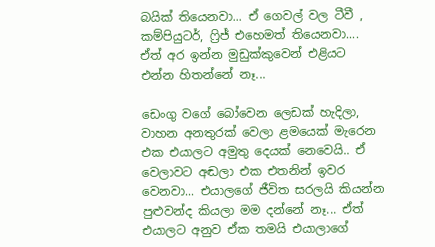බයික් තියෙනවා... ඒ ගෙවල් වල ටීවී , කම්පියුටර්, ෆ්‍රිජ් එහෙමත් තියෙනවා.... ඒත් අර ඉන්න මුඩුක්කුවෙන් එළියට එන්න හිතන්නේ නෑ...

ඩෙංගු වගේ බෝවෙන ලෙඩක් හැදිලා, වාහන අනතුරක් වෙලා ළමයෙක් මැරෙන එක එයාලට අමුතු දෙයක් නෙවෙයි.. ඒ වෙලාවට අඬලා එක එතනින් ඉවර වෙනවා... එයාලගේ ජීවිත සරලයි කියන්න පුළුවන්ද කියලා මම දන්නේ නෑ... ඒත් එයාලට අනුව ඒක තමයි එයාලාගේ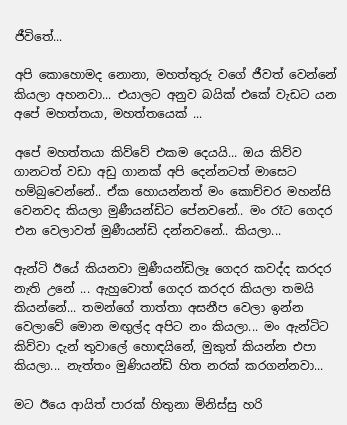ජීවිතේ...

අපි කොහොමද නොනා, මහත්තුරු වගේ ජීවත් වෙන්නේ කියලා අහනවා... එයාලට අනුව බයික් එකේ වැඩට යන අපේ මහත්තයා, මහත්තයෙක් ...

අපේ මහත්තයා කිව්වේ එකම දෙයයි... ඔය කිව්ව ගානටත් වඩා අඩු ගානක් අපි දෙන්නටත් මාසෙට හම්බුවෙන්නේ.. ඒක හොයන්නත් මං කොච්චර මහන්සි වෙනවද කියලා මුණීයන්ඩිට පේනවනේ.. මං රෑට ගෙදර එන වෙලාවත් මුණීයන්ඩි දන්නවනේ.. කියලා...

ඇන්ටි ඊයේ කියනවා මුණීයන්ඩිලෑ ගෙදර කවද්ද කරදර නැති උනේ ... ඇහුවොත් ගෙදර කරදර කියලා තමයි කියන්නේ... තමන්ගේ තාත්තා අසනීප වෙලා ඉන්න වෙලාවේ මොන මඟුල්ද අපිට නං කියලා... මං ඇන්ටිට කිව්වා දැන් තුවාලේ හොඳයිනේ, මුකුත් කියන්න එපා කියලා... නැත්තං මුණියන්ඩි හිත නරක් කරගන්නවා...

මට ඊයෙ ආයිත් පාරක් හිතුනා මිනිස්සු හරි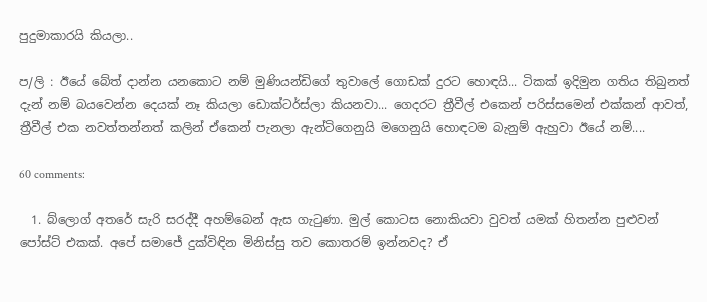පුදුමාකාරයි කියලා..

ප/ලි : ඊයේ බේත් දාන්න යනකොට නම් මුණියන්ඩිගේ තුවාලේ ගොඩක් දුරට හොඳයි... ටිකක් ඉදිමුන ගතිය තිබුනත් දැන් නම් බයවෙන්න දෙයක් නෑ කියලා ඩොක්ටර්ස්ලා කියනවා... ගෙදරට ත්‍රීවීල් එකෙන් පරිස්සමෙන් එක්කන් ආවත්, ත්‍රීවීල් එක නවත්තන්නත් කලින් ඒකෙන් පැනලා ඇන්ටිගෙනුයි මගෙනුයි හොඳටම බැනුම් ඇහුවා ඊයේ නම්....

60 comments:

  1. බ්ලොග් අතරේ සැරි සරද්දී අහම්බෙන් ඇස ගැටුණා. මුල් කොටස නොකියවා වුවත් යමක් හිතන්න පුළුවන් පෝස්ට් එකක්. අපේ සමාජේ දුක්විඳින මිනිස්සු තව කොතරම් ඉන්නවද? ඒ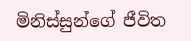මිනිස්සුන්ගේ ජීවිත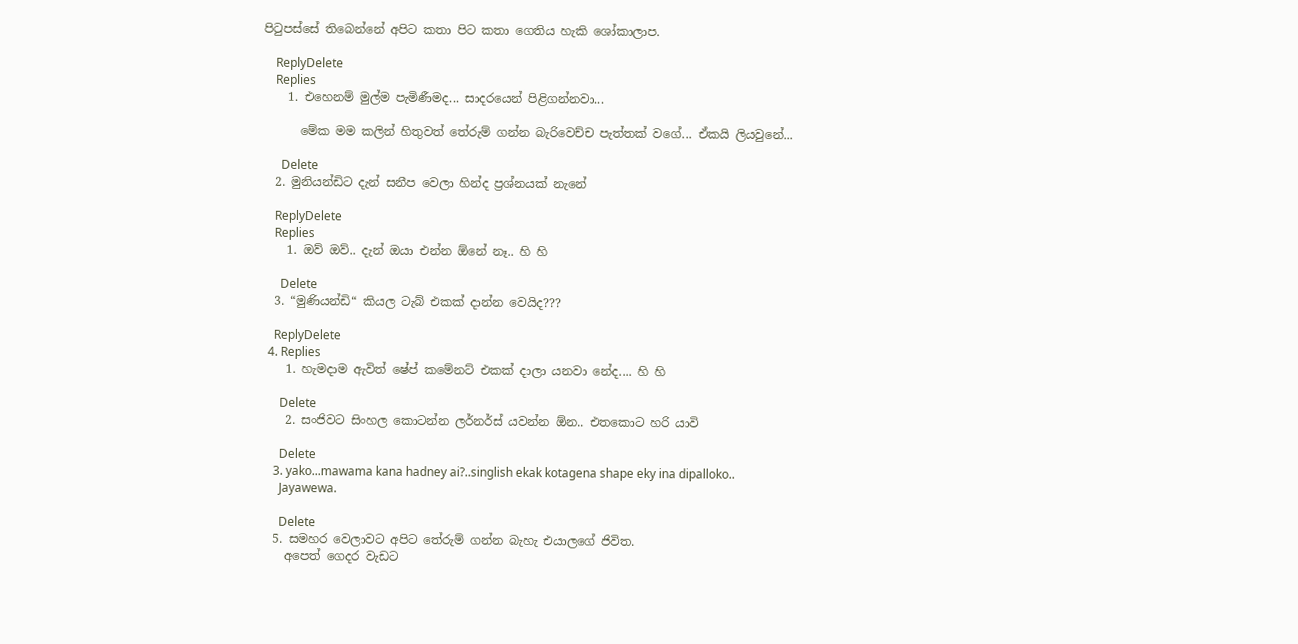පිටුපස්සේ තිබෙන්නේ අපිට කතා පිට කතා ගෙතිය හැකි ශෝකාලාප.

    ReplyDelete
    Replies
    1. එහෙනම් මුල්ම පැමිණීමද... සාදරයෙන් පිළිගන්නවා...

      මේක මම කලින් හිතුවත් තේරුම් ගන්න බැරිවෙච්ච පැත්තක් වගේ... ඒකයි ලියවුනේ...

      Delete
  2. මුනියන්ඩිට දැන් සනීප වෙලා හින්ද ප්‍රශ්නයක් නැනේ

    ReplyDelete
    Replies
    1. ඔව් ඔව්.. දැන් ඔයා එන්න ඕනේ නෑ.. හි හි

      Delete
  3. “මුණියන්ඩි“ කියල ටැබ් එකක් දාන්න වෙයිද???

    ReplyDelete
  4. Replies
    1. හැමදාම ඇවිත් ෂේප් කමේනට් එකක් දාලා යනවා නේද.... හි හි

      Delete
    2. සංජිවට සිංහල කොටන්න ලර්නර්ස් යවන්න ඕන.. එතකොට හරි යාවි

      Delete
    3. yako...mawama kana hadney ai?..singlish ekak kotagena shape eky ina dipalloko..
      Jayawewa.

      Delete
  5. සමහර වෙලාවට අපිට තේරුම් ගන්න බැහැ එයාලගේ ජිවිත.
    අපෙත් ගෙදර වැඩට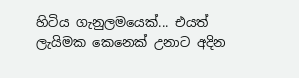හිටිය ගැනුලමයෙක්... එයත් ලැයිමක කෙනෙක් උනාට අදින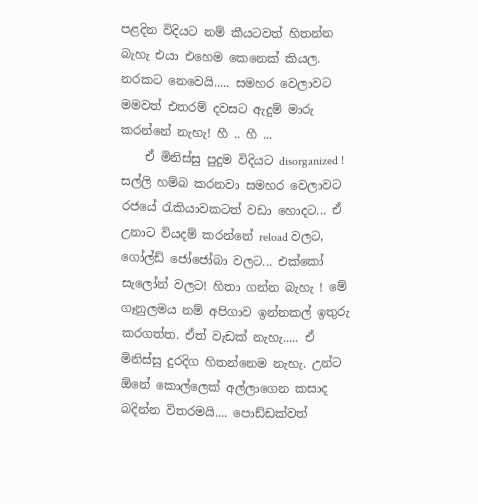පළදින විදියට නම් කීයටවත් හිතන්න බැහැ එයා එහෙම කෙනෙක් කියල. නරකට නෙවෙයි..... සමහර වෙලාවට මමවත් එතරම් දවසට ඇදුම් මාරු කරන්නේ නැහැ! හී .. හී ...
    ඒ මිනිස්සු පුදුම විදියට disorganized ! සල්ලි හම්බ කරනවා සමහර වෙලාවට රජයේ රැකියාවකටත් වඩා හොදට... ඒ උනාට වියදම් කරන්නේ reload වලට, ගෝල්ඩ් ජෝජෝබා වලට... එක්කෝ සැලෝන් වලට! හිතා ගන්න බැහැ ! මේ ගෑනුලමය නම් අපිගාව ඉන්නකල් ඉතුරු කරගත්ත. ඒත් වැඩක් නැහැ..... ඒ මිනිස්සු දුරදිග හිතන්නෙම නැහැ. උන්ට ඕනේ කොල්ලෙක් අල්ලාගෙන කසාද බදින්න විතරමයි.... පොඩ්ඩක්වත්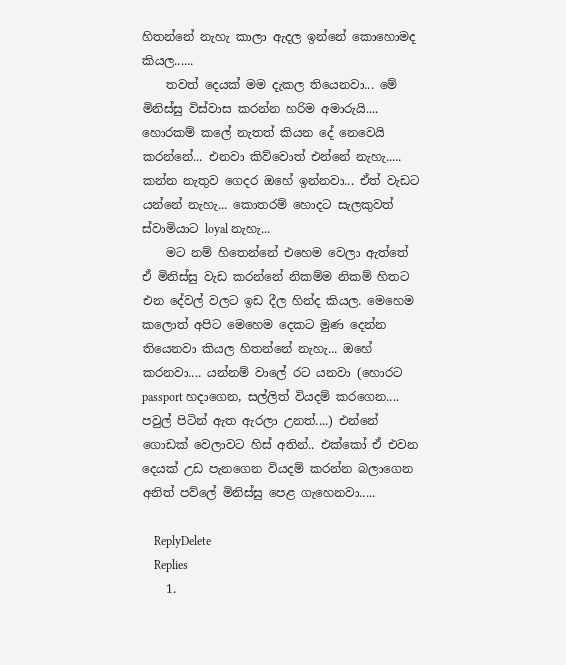හිතන්නේ නැහැ කාලා ඇදල ඉන්නේ කොහොමද කියල......
    තවත් දෙයක් මම දැකල තියෙනවා... මේ මිනිස්සු විස්වාස කරන්න හරිම අමාරුයි.... හොරකම් කලේ නැතත් කියන දේ නෙවෙයි කරන්නේ... එනවා කිව්වොත් එන්නේ නැහැ..... කන්න නැතුව ගෙදර ඔහේ ඉන්නවා... ඒත් වැඩට යන්නේ නැහැ... කොතරම් හොදට සැලකුවත් ස්වාමියාට loyal නැහැ...
    මට නම් හිතෙන්නේ එහෙම වෙලා ඇත්තේ ඒ මිනිස්සු වැඩ කරන්නේ නිකම්ම නිකම් හිතට එන දේවල් වලට ඉඩ දීල හින්ද කියල. මෙහෙම කලොත් අපිට මෙහෙම දෙකට මුණ දෙන්න තියෙනවා කියල හිතන්නේ නැහැ... ඔහේ කරනවා.... යන්නම් වාලේ රට යනවා (හොරට passport හදාගෙන, සල්ලිත් වියදම් කරගෙන.... පවුල් පිටින් ඇත ඇරලා උනත්....) එන්නේ ගොඩක් වෙලාවට හිස් අතින්.. එක්කෝ ඒ එවන දෙයක් උඩ පැනගෙන වියදම් කරන්න බලාගෙන අනිත් පව්ලේ මිනිස්සු පෙළ ගැහෙනවා.....

    ReplyDelete
    Replies
    1.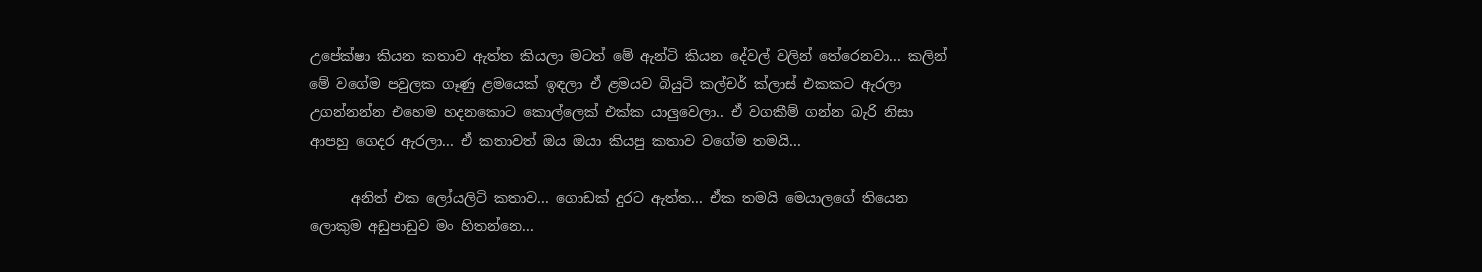උපේක්ෂා කියන කතාව ඇත්ත කියලා මටත් ‌මේ ඇන්ටි කියන දේවල් වලින් තේරෙනවා... කලින් මේ වගේම පවුලක ගෑණු ළමයෙක් ඉඳලා ඒ ළමයව බියුටි කල්චර් ක්ලාස් එකකට ඇරලා උගන්නන්න එහෙම හදනකොට කොල්ලෙක් එක්ක යාලුවෙලා.. ඒ වගකීම් ගන්න බැරි නිසා ආපහු ගෙදර ඇරලා... ඒ කතාවත් ඔය ඔයා කියපු කතාව වගේම තමයි...

      අනිත් එක ලෝයලිටි කතාව... ගොඩක් දුරට ඇත්ත... ඒක තමයි මෙයාලගේ තියෙන ලොකුම අඩුපාඩුව මං හිතන්නෙ...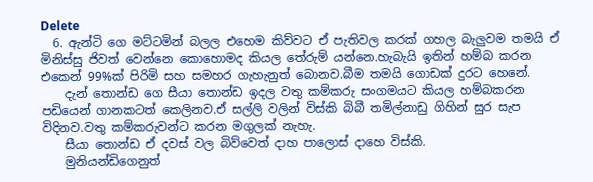Delete
  6. ඇන්ටි ගෙ මට්ටමින් බලල එහෙම කිව්වට ඒ පැතිවල කරක් ගහල බැලුවම තමයි ඒ මිනිස්සු ජිවත් වෙන්නෙ කොහොමද කියල තේරුම් යන්නෙ.හැබැයි ඉතින් හම්බ කරන එකෙන් 99%ක් පිරිමි සහ සමහර ගැහැනුත් බොනව.බීම තමයි ගොඩක් දුරට හෙනේ.
    දැන් තොන්ඩ ගෙ සීයා තොන්ඩ ඉදල වතු කම්කරු සංගමයට කියල හම්බකරන පඩියෙන් ගානකටත් කෙලිනව.ඒ සල්ලි වලින් විස්කි බිබී තමිල්නාඩු ගිහින් සුර සැප විදිනව.වතු කම්කරුවන්ට කරන මගුලක් නැහැ.
    සීයා තොන්ඩ ඒ දවස් වල බිව්වෙත් දාහ පාලොස් දාහෙ විස්කි.
    මුනියන්ඩිගෙනුත්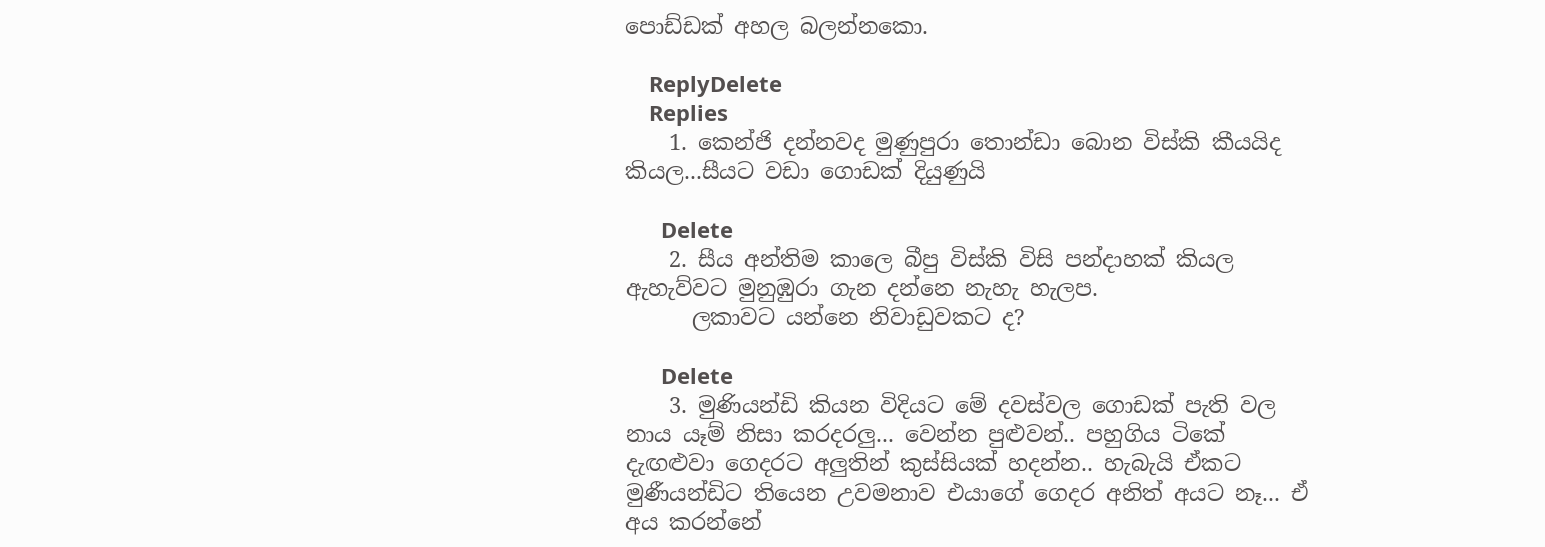පොඩ්ඩක් අහල බලන්නකො.

    ReplyDelete
    Replies
    1. කෙන්ජි දන්නවද මුණුපුරා තොන්ඩා බොන විස්කි කීයයිද කියල...සීයට වඩා ගොඩක් දියුණුයි

      Delete
    2. සීය අන්තිම කාලෙ බීපු විස්කි විසි පන්දාහක් කියල ඇහැව්වට මුනුඹුරා ගැන දන්නෙ නැහැ හැලප.
      ලකාවට යන්නෙ නිවාඩුවකට ද?

      Delete
    3. මුණියන්ඩි කියන විදියට මේ දවස්වල ගොඩක් පැති වල නාය යෑම් නිසා කරදරලු... වෙන්න පුළුවන්.. පහුගිය ටිකේ දැඟළුවා ගෙදරට අලුතින් කුස්සියක් හදන්න.. හැබැයි ඒකට මුණීයන්ඩිට තියෙන උවමනාව එයාගේ ගෙදර අනිත් අයට නෑ... ඒ අය කරන්‌නේ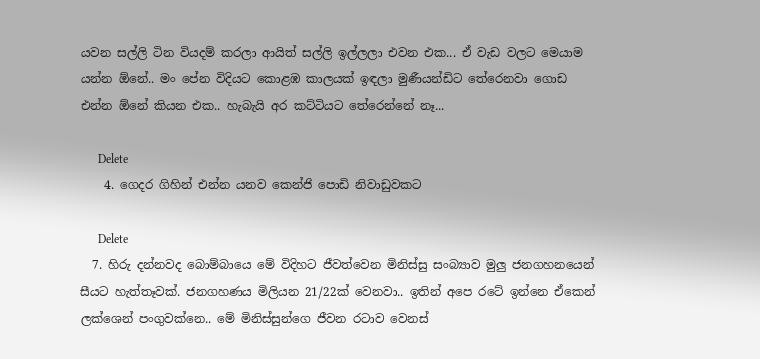යවන සල්ලි ටින වියදම් කරලා ආයිත් සල්ලි ඉල්ලලා එවන එක... ඒ වැඩ වලට මෙයාම යන්න ඕනේ.. මං පේන විදියට කොළඹ කාලයක් ඉඳලා මුණීයන්ඩිට තේරෙනවා ගොඩ එන්න ඕනේ කියන එක.. හැබැයි අර කට්ටියට තේරෙන්නේ නෑ...

      Delete
    4. ගෙදර ගිහින් එන්න යනව කෙන්ජි පොඩි නිවාඩුවකට

      Delete
  7. හිරු දන්නවද බොම්බායෙ මේ විදිහට ජීවත්වෙන මිනිස්සු සංබ්‍යාව මුලු ජනගහනයෙන් සීයට හැත්තෑවක්. ජනගහණය මිලියන 21/22ක් වෙනවා.. ඉතින් අපෙ රටේ ඉන්නෙ ඒකෙන් ලක්ශෙන් පංගුවක්නෙ.. මේ මිනිස්සුන්ගෙ ජීවන රටාව වෙනස්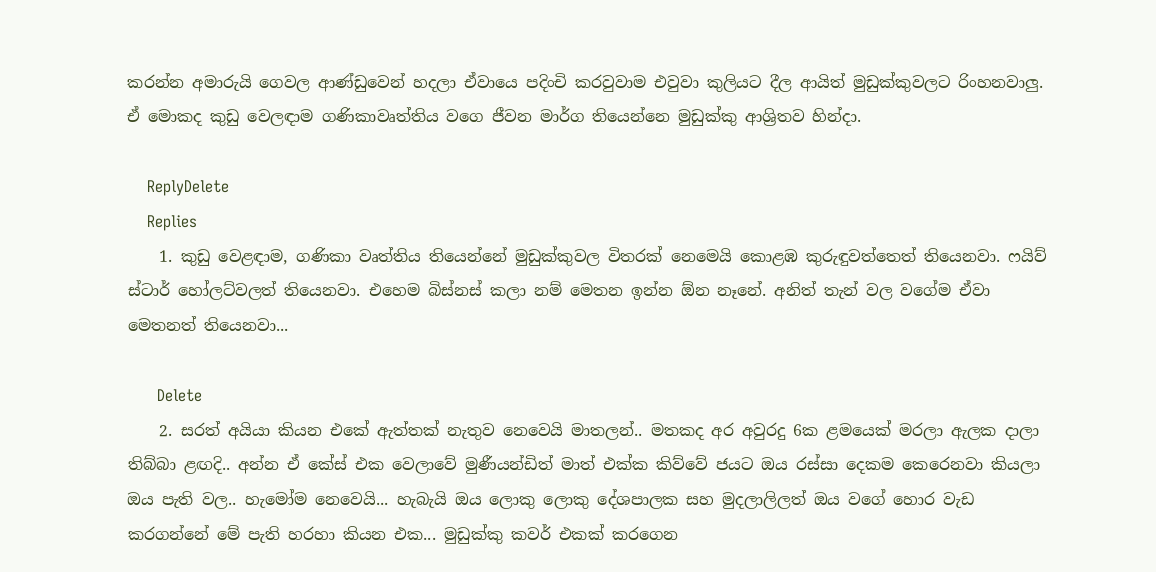කරන්න අමාරුයි ගෙවල ආණ්ඩුවෙන් හදලා ඒවායෙ පදිංචි කරවුවාම එවුවා කුලියට දීල ආයිත් මුඩුක්කුවලට රිංහනවාලු. ඒ මොකද කුඩු වෙලඳාම ගණිකාවෘත්තිය වගෙ ජීවන මාර්ග තියෙන්නෙ මුඩුක්කු ආශ්‍රිතව හින්දා.

    ReplyDelete
    Replies
    1. කුඩු වෙළඳාම, ගණිකා වෘත්තිය තියෙන්නේ මුඩුක්කුවල විතරක් නෙමෙයි කොළඹ කුරුඳුවත්තෙත් තියෙනවා. ෆයිව් ස්ටාර් හෝලට්වලත් තියෙනවා. එහෙම බිස්නස් කලා නම් මෙතන ඉන්න ඕන නෑනේ. අනිත් තැන් වල වගේම ඒවා මෙතනත් තියෙනවා...

      Delete
    2. සරත් අයියා කියන එකේ ඇත්තක් නැතුව නෙවෙයි මාතලන්.. මතකද අර අවුරදු 6ක ළමයෙක් මරලා ඇලක දාලා තිබ්බා ළඟදි.. අන්න ඒ කේස් එක වෙලාවේ මුණීයන්ඩිත් මාත් එක්ක කිව්වේ ජයට ඔය රස්සා දෙකම කෙරෙනවා කියලා ඔය පැති වල.. හැමෝම නෙවෙයි... හැබැයි ඔය ලොකු ලොකු දේශපාලක සහ මුදලාලිලත් ඔය වගේ හොර වැඩ කරගන්නේ මේ පැති හරහා කියන එක... මුඩුක්කු කවර් එකක් කරගෙන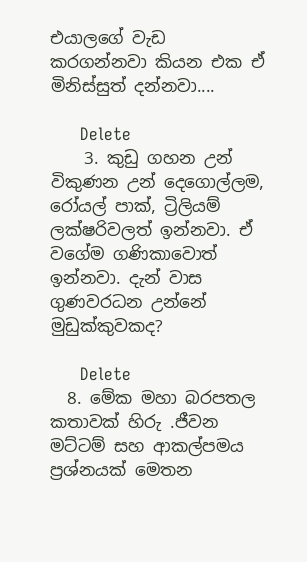එයාලගේ වැඩ කරගන්නවා කියන එක ඒ මිනිස්සුත් දන්නවා....

      Delete
    3. කුඩු ගහන උන් විකුණන උන් දෙගොල්ලම, රෝයල් පාක්, ට්‍රිලියම් ලක්ෂරිවලත් ඉන්නවා. ඒ වගේම ගණිකාවොත් ඉන්නවා. දැන් වාස ගුණවරධන උන්නේ මුඩුක්කුවකද?

      Delete
  8. මේක මහා බරපතල කතාවක් හිරු .ජීවන මට්ටම් සහ ආකල්පමය ප්‍රශ්නයක් මෙතන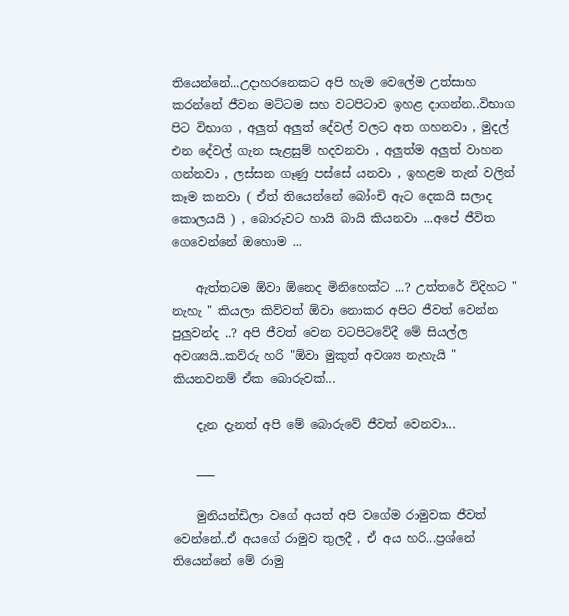තියෙන්නේ...උදාහරනෙකට අපි හැම වෙලේම උත්සාහ කරන්නේ ජීවන මට්ටම සහ වටපිටාව ඉහළ දාගන්න..විභාග පිට විභාග , අලුත් අලුත් දේවල් වලට අත ගහනවා , මුදල් එන දේවල් ගැන සැළසුම් හදවනවා , අලුත්ම අලුත් වාහන ගන්නවා , ලස්සන ගෑණු පස්සේ යනවා , ඉහළම තැන් වලින් කෑම කනවා ( ඒත් තියෙන්නේ බෝංචි ඇට දෙකයි සලාද කොලයයි ) , බොරුවට හායි බායි කියනවා ...අපේ ජීවිත ගෙවෙන්නේ ඔහොම ...

    ඇත්තටම ඕවා ඕනෙද මිනිහෙක්ට ...? උත්තරේ විදිහට " නැහැ " කියලා කිව්වත් ඕවා නොකර අපිට ජීවත් වෙන්න පුලුවන්ද ..? අපි ජීවත් වෙන වටපිටවේදී මේ සියල්ල අවශ්‍යයි..කව්රු හරි "ඕවා මුකුත් අවශ්‍ය නැහැයි " කියනවනම් ඒක බොරුවක්...

    දැන දැනත් අපි මේ බොරුවේ ජීවත් වෙනවා...

    ___

    මුනියන්ඩිලා වගේ අයත් අපි වගේම රාමුවක ජීවත් වෙන්නේ..ඒ අයගේ රාමුව තුලදී , ඒ අය හරි...ප්‍රශ්නේ තියෙන්නේ මේ රාමු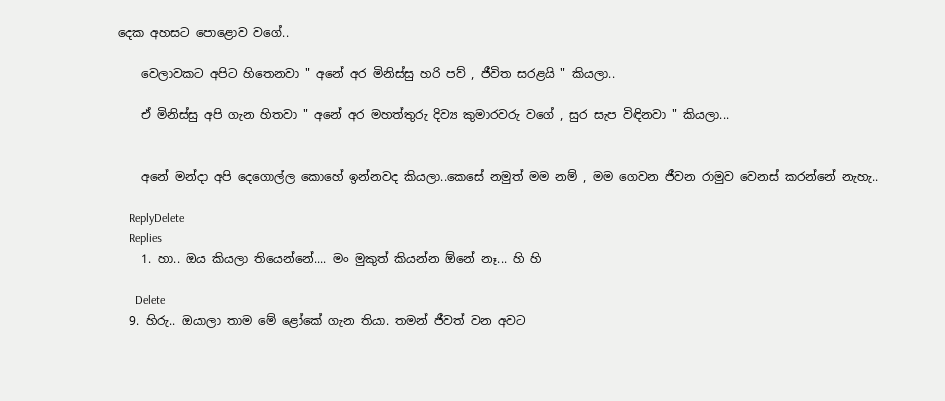දෙක අහසට පොළොව වගේ..

    වෙලාවකට අපිට හිතෙනවා " අනේ අර මිනිස්සු හරි පව් , ජීවිත සරළයි " කියලා..

    ඒ මිනිස්සු අපි ගැන හිතවා " අනේ අර මහත්තුරු දිව්‍ය කුමාරවරු වගේ , සුර සැප විඳිනවා " කියලා...


    අනේ මන්දා අපි දෙගොල්ල කොහේ ඉන්නවද කියලා..කෙසේ නමුත් මම නම් , මම ගෙවන ජීවන රාමුව වෙනස් කරන්නේ නැහැ..

    ReplyDelete
    Replies
    1. හා.. ඔය කියලා තියෙන්නේ.... මං මුකුත් කියන්න ඕනේ නෑ... හි හි

      Delete
  9. හිරු.. ඔයාලා තාම මේ ළෝකේ ගැන තියා. තමන් ජීවත් වන අවට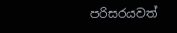පරිසරයවත්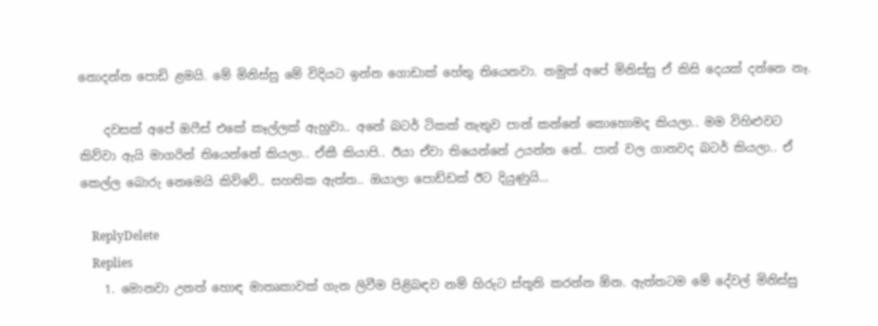නොදන්න පොඩි ළමයි. මේ මිනිස්සු මේ විදියට ඉන්න ගොඩාක් හේතු තියෙනවා. නමුත් අපේ මිනිස්සු ඒ කිසි දෙයක් දන්නෙ නෑ.

    දවසක් අපේ ඔෆීස් එකේ කෑල්ලක් ඇහුවා.. අනේ බටර් ටිකක් නැතුව පාන් කන්නේ කොහොමද කියලා.. මම විහිළුවට කිව්වා ඇයි මාගරින් තියෙන්නේ කියලා.. ඒකී කියාපි.. ඊයා ඒවා තියෙන්නේ උයන්න නේ.. පාන් වල ගානවද බටර් කියලා.. ඒ කෙල්ල බොරු නෙමෙයි කිව්වේ.. සහතික ඇත්ත.. ඔයාලා පොඩ්ඩක් ඊට දියුණුයි...

    ReplyDelete
    Replies
    1. මොනවා උනත් හොඳ මාතෘකාවක් ගැන ලිවීම පිළිබඳව නම් හිරුට ස්තූති කරන්න ඕන. ඇත්තටම මේ දේවල් මිනිස්සු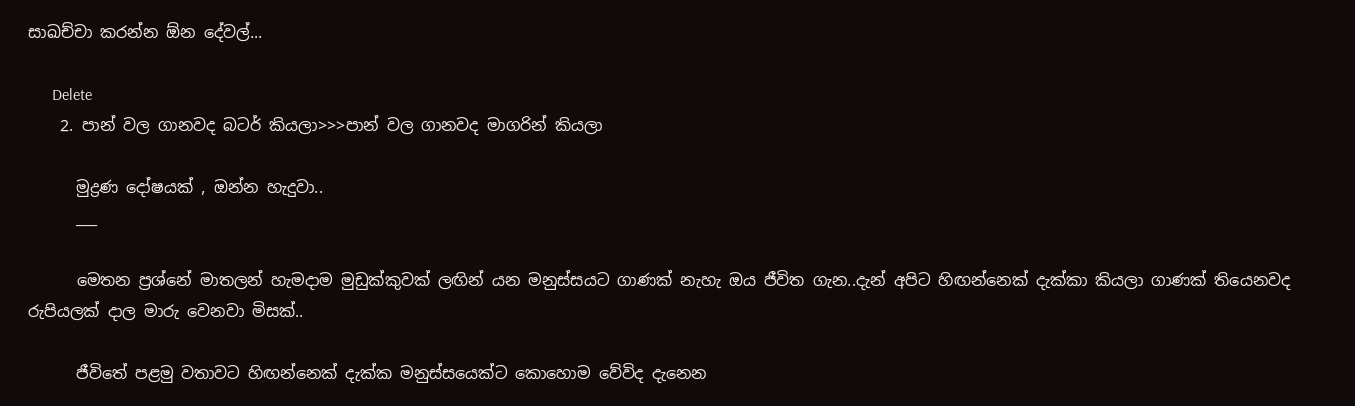සාඛච්චා කරන්න ඕන දේවල්...

      Delete
    2. පාන් වල ගානවද බටර් කියලා>>>පාන් වල ගානවද මාගරින් කියලා

      මුද්‍රණ දෝෂයක් , ඔන්න හැදුවා..
      ___

      මෙතන ප්‍රශ්නේ මාතලන් හැමදාම මුඩුක්කුවක් ලඟින් යන මනුස්සයට ගාණක් නැහැ ඔය ජීවිත ගැන..දැන් අපිට හිඟන්නෙක් දැක්කා කියලා ගාණක් තියෙනවද රුපියලක් දාල මාරු වෙනවා මිසක්..

      ජීවිතේ පළමු වතාවට හිඟන්නෙක් දැක්ක මනුස්සයෙක්ට කොහොම වේවිද දැනෙන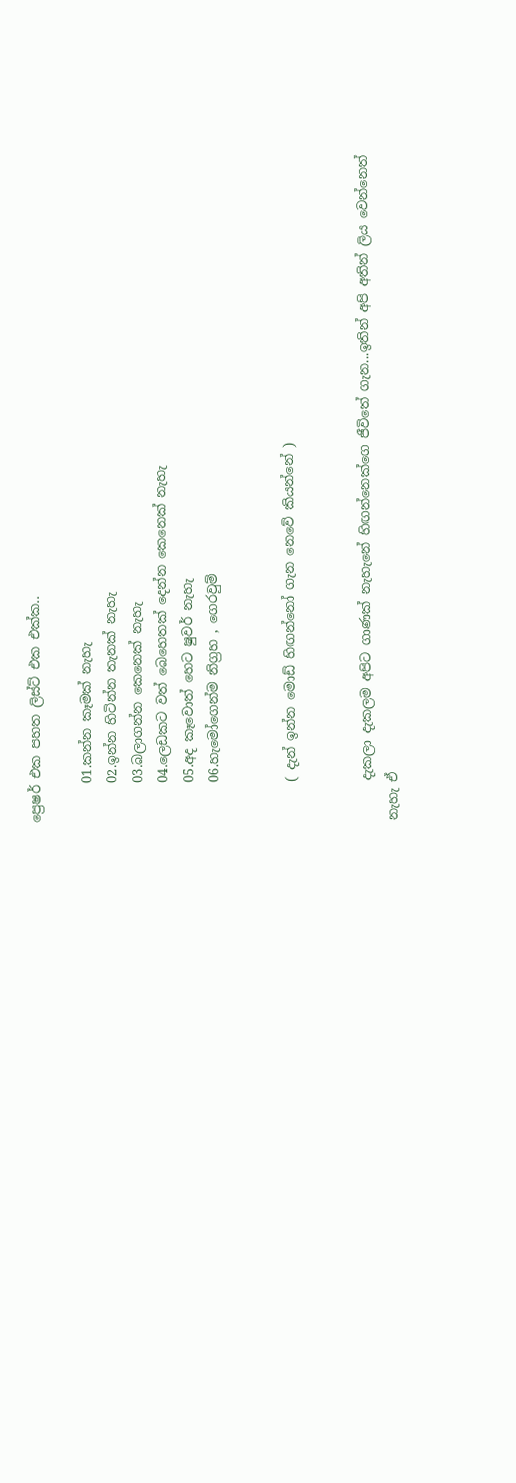ප්‍රෙෂර් එක පහත ලිස්ට් එක එක්ක..

      01.කන්න කෑමක් නැහැ
      02.ඉන්න හිටින්න තැනක් නැහැ
      03.බලාගන්න කෙනෙක් නැහැ
      04.ලෙඩකට වත් බෙහෙතක් දෙන්න කෙනෙක් නැහැ
      05.අද කෑවොත් හෙට ෂුවර් නැහැ
      06.හැමෝගෙන්ම නිග්‍රහ , ගෙරවුම්


      ( දැන් ඉන්න මොඩ් හිඟන්නෝ ගැන නෙවේ කියන්නේ )


      දැකලා දැකලම අපිට ගාණක් නැහැනේ හිඟන්නෙක්ගෙ ජීවිතේ ගැන...ඉතින් අපි අතින් ලිය වෙන්නෙත් නැහැ ඒ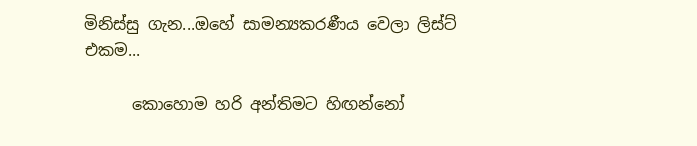මිනිස්සු ගැන...ඔහේ සාමන්‍යකරණීය වෙලා ලිස්ට් එකම...

      කොහොම හරි අන්තිමට හිඟන්නෝ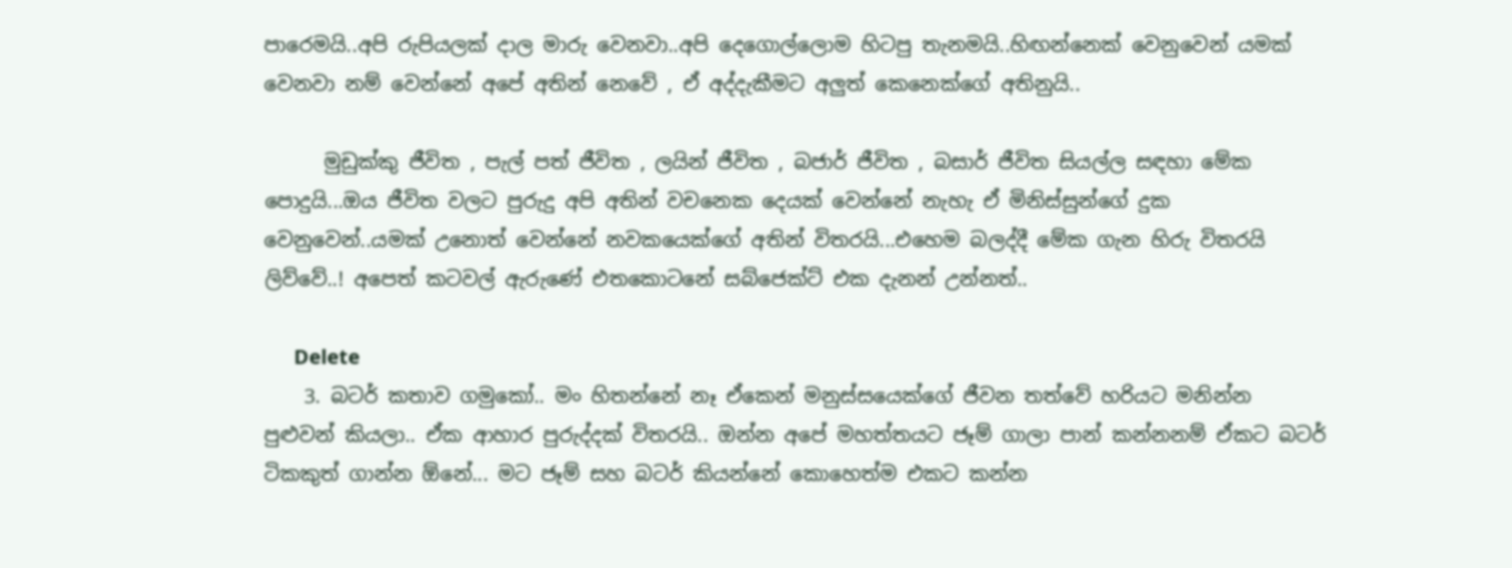පාරෙමයි..අපි රුපියලක් දාල මාරු වෙනවා..අපි දෙගොල්ලොම හිටපු තැනමයි..හිඟන්නෙක් වෙනුවෙන් යමක් වෙනවා නම් වෙන්නේ අපේ අතින් නෙවේ , ඒ අද්දැකීමට අලුත් කෙනෙක්ගේ අතිනුයි..

      මුඩුක්කු ජීවිත , පැල් පත් ජීවිත , ලයින් ජීවිත , බජාර් ජීවිත , බසාර් ජීවිත සියල්ල සඳහා මේක පොදුයි...ඔය ජීවිත වලට පුරුදු අපි අතින් වචනෙක දෙයක් වෙන්නේ නැහැ ඒ මිනිස්සුන්ගේ දුක වෙනුවෙන්..යමක් උනොත් වෙන්නේ නවකයෙක්ගේ අතින් විතරයි...එහෙම බලද්දී මේක ගැන හිරු විතරයි ලිව්වේ..! අපෙත් කටවල් ඇරුණේ එතකොටනේ සබ්ජෙක්ට් එක දැනන් උන්නත්..

      Delete
    3. බටර් කතාව ගමුකෝ.. මං හිතන්නේ නෑ ඒකෙන් මනුස්සයෙක්ගේ ජීවන තත්වේ හරියට මනින්න පුළුවන් කියලා.. ඒක ආහාර පුරුද්දක් විතරයි.. ඔන්න අපේ මහත්තය‌ට ජෑම් ගාලා පාන් කන්නනම් ඒකට බටර් ටිකකුත් ගාන්න ඕනේ... මට ජෑම් සහ බටර් කියන්නේ කොහෙත්ම එකට කන්න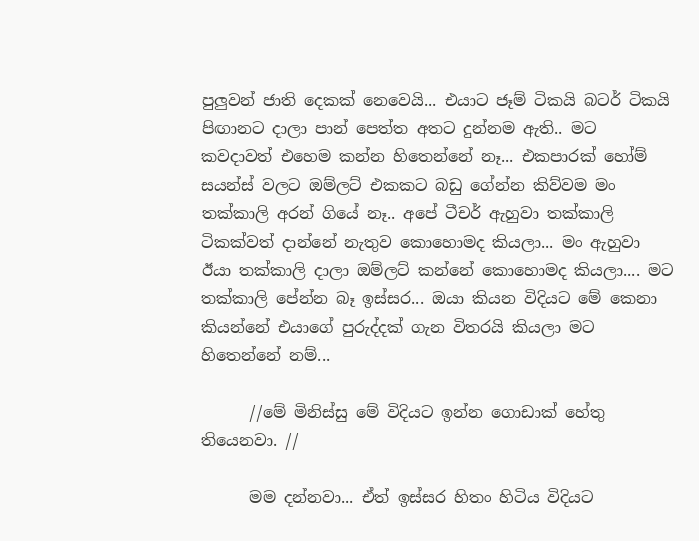පුලුවන් ජාති දෙකක් නෙවෙයි... එයාට ජෑම් ටිකයි බටර් ටිකයි පිඟානට දාලා පාන් පෙත්ත අතට දුන්නම ඇති.. මට කවදාවත් එහෙම කන්න හිතෙන්නේ නෑ... එකපාරක් හෝම් සයන්ස් වලට ඔම්ලට් එකකට බඩු ගේන්න කිව්වම මං තක්කාලි අරන් ගියේ නෑ.. අපේ ටීචර් ඇහුවා තක්කාලි ටිකක්වත් දාන්නේ නැතුව කොහොමද කියලා... මං ඇහුවා ඊයා තක්කාලි දාලා ඔම්ලට් කන්නේ කොහොමද කියලා.... මට තක්කාලි පේන්න බෑ ඉස්සර... ඔයා කියන විදියට මේ කෙනා කියන්නේ එයාගේ පුරුද්දක් ගැන විතරයි කියලා මට හිතෙන්‌නේ නම්...

      //මේ මිනිස්සු මේ විදියට ඉන්න ගොඩාක් හේතු තියෙනවා. //

      මම දන්නවා... ඒත් ඉස්සර හිතං හිටිය විදියට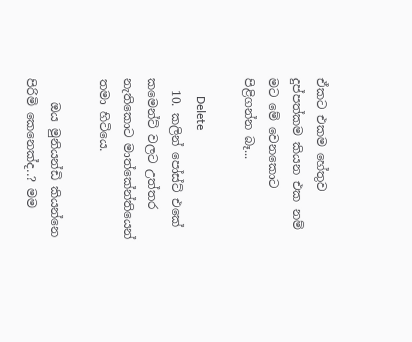ඒකට එකම හේතුව දුප්පත්කම කියන එක නම් මට මේ වෙනකොට පිළිගන්න බෑ...

      Delete
  10. කලින් පෝස්ට් එකේ කමෙන්ට් වලට උත්තර නැතිකොට මාත්කේන්තියෙන් තමා හිටියෙ.

    ඔය මුනියන්ඩි කියන්නෙ පිරිමි කෙනෙක්ද..? මම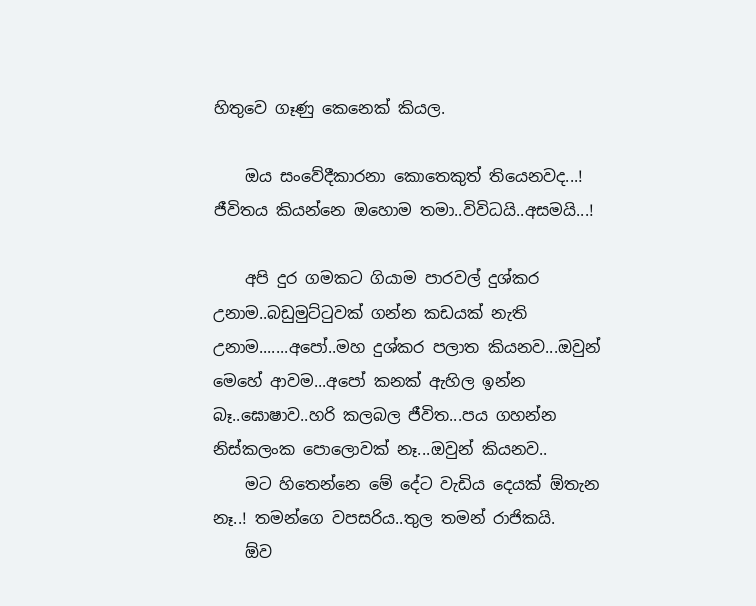හිතුවෙ ගෑණු කෙනෙක් කියල.

    ඔය සංවේදීකාරනා කොතෙකුත් තියෙනවද...! ජීවිතය කියන්නෙ ඔහොම තමා..විවිධයි..අසමයි...!

    අපි දුර ගමකට ගියාම පාරවල් දුශ්කර උනාම..බඩුමුට්‍ටුවක් ගන්න කඩයක් නැති උනාම.......අපෝ..මහ දුශ්කර පලාත කියනව...ඔවුන් මෙහේ ආවම...අපෝ කනක් ඇහිල ඉන්න බෑ..ඝොෂාව..හරි කලබල ජීවිත...පය ගහන්න නිස්කලංක පොලොවක් නෑ...ඔවුන් කියනව..
    මට හිතෙන්නෙ මේ දේට වැඩිය දෙයක් ඕතැන නෑ..! තමන්ගෙ වපසරිය..තුල තමන් රාජිකයි.
    ඕව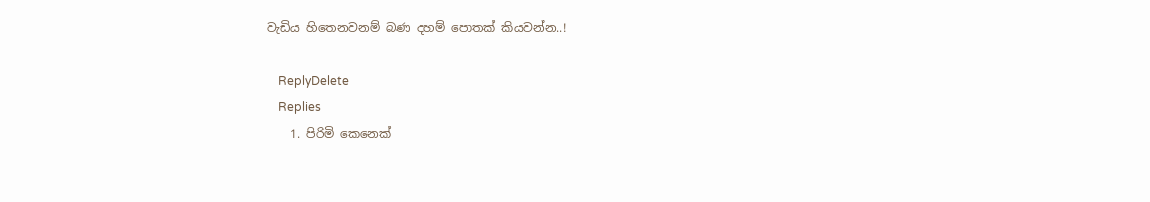වැඩිය හිතෙනවනම් බණ දහම් පොතක් කියවන්න..!

    ReplyDelete
    Replies
    1. පිරිමි කෙනෙක්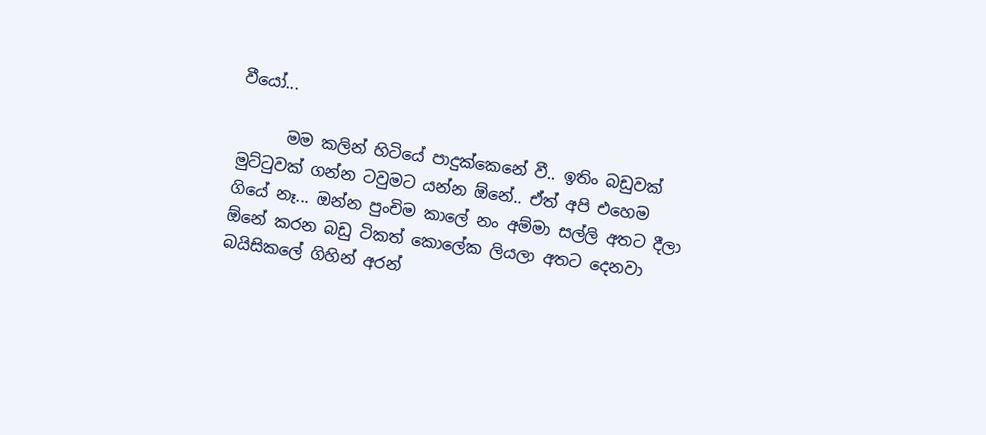වීයෝ...

      මම කලින් හිටියේ පාදුක්කෙනේ වී.. ඉතිං බඩුවක් මුට්ටුවක් ගන්න ටවුමට යන්න ඕනේ.. ඒත් අපි එහෙම ගියේ නෑ... ඔන්න පුංචිම කාලේ නං අම්මා සල්ලි අතට දීලා ඕනේ කරන බඩු ටිකත් කොලේක ලියලා අතට දෙනවා බයිසිකලේ ගිහින් අරන්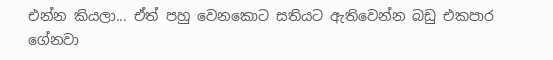එන්න කියලා... ඒත් පහු වෙනකොට සතියට ඇතිවෙන්න බඩු එකපාර ගේනවා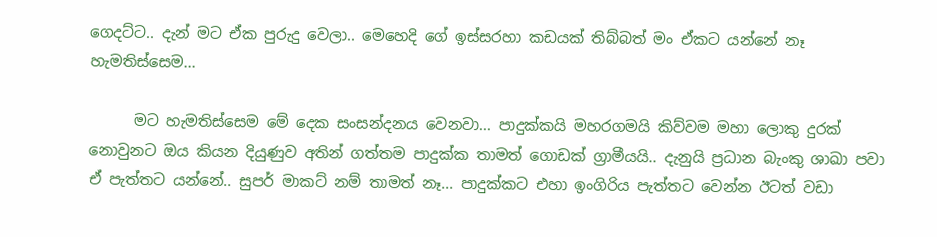ගෙදට්ට.. දැන් මට ඒක පුරුදු වෙලා.. මෙහෙදි ගේ ඉස්සරහා කඩයක් තිබ්බත් මං ඒකට යන්නේ නෑ හැමතිස්සෙම...

      මට හැමතිස්සෙම මේ දෙක සංසන්දනය වෙනවා... පාදුක්කයි මහරගමයි කිව්වම මහා ලොකු දුරක් නොවුනට ඔය කියන දියුණුව අතින් ගත්තම පාදුක්ක තාමත් ගොඩක් ග්‍රාමීයයි.. දැනුයි ප්‍රධාන බැංකු ශාඛා පවා ඒ පැත්තට යන්නේ.. සුපර් මාකට් නම් තාමත් නෑ... පාදුක්කට එහා ඉංගිරිය පැත්තට වෙන්න ඊටත් වඩා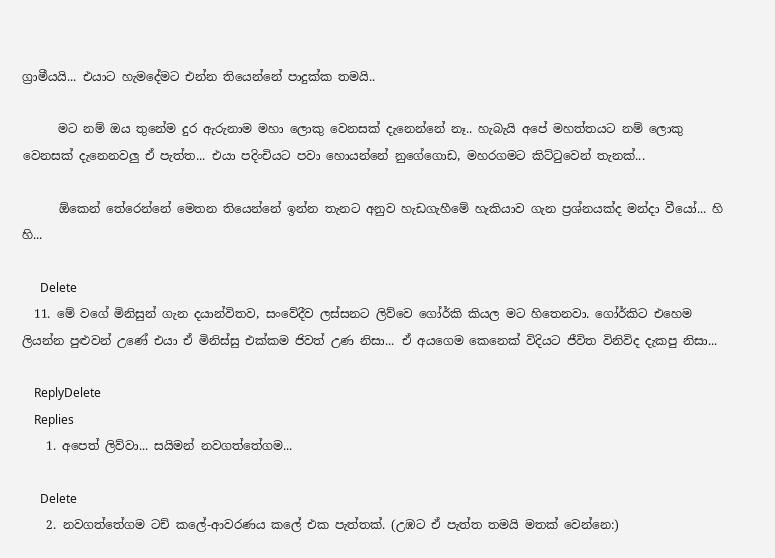ග්‍රාමීයයි... එයාට හැමදේමට එන්න තියෙන්නේ පාදුක්ක තමයි..

      මට නම් ඔය තුනේම දුර ඇරුනාම මහා ලොකු වෙනසක් දැනෙන්නේ නෑ.. හැබැයි අපේ මහත්තයට නම් ලොකු වෙනසක් දැනෙනවලු ඒ පැත්ත... එයා පදිංචියට පවා හොයන්නේ නුගේගොඩ, මහරගමට කිට්ටුවෙන් තැනක්...

      ඕකෙන් තේරෙන්නේ මෙතන තියෙන්නේ ඉන්න තැනට අනුව හැඩගැහීමේ හැකියාව ගැන ප්‍රශ්නයක්ද මන්දා වීයෝ... හි හි...

      Delete
  11. මේ වගේ මිනිසුන් ගැන දයාන්විතව, සංවේදීව ලස්සනට ලිව්වෙ ගෝර්කි කියල මට හිතෙනවා. ගෝර්කිට එහෙම ලියන්න පුළුවන් උණේ එයා ඒ මිනිස්සු එක්කම ජිවත් උණ නිසා... ඒ අයගෙම කෙනෙක් විදියට ජීවිත විනිවිද දැකපු නිසා...

    ReplyDelete
    Replies
    1. අපෙත් ලිව්වා... සයිමන් නවගත්තේගම...

      Delete
    2. නවගත්තේගම ටච් කලේ-ආවරණය කලේ එක පැත්තක්. (උඹට ඒ පැත්ත තමයි මතක් වෙන්නෙ:)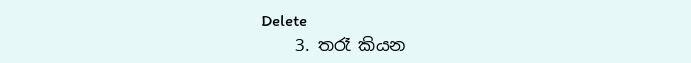Delete
    3. තරෑ කියන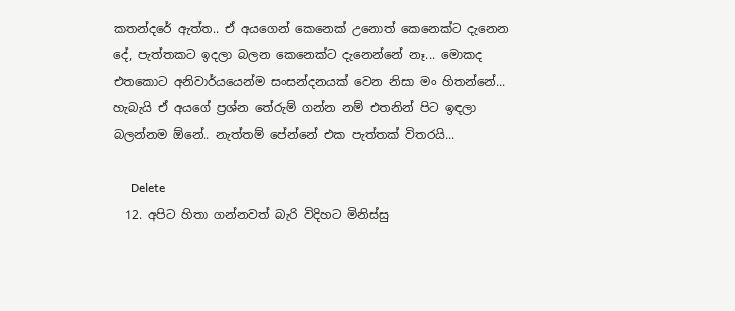කතන්දරේ ඇත්ත.. ඒ අයගෙන් කෙනෙක් උනොත් කෙනෙක්ට දැනෙන දේ, පැත්තකට ඉදලා බලන කෙනෙක්ට දැනෙන්නේ නෑ... මොකද එතකොට අනිවාර්යයෙන්ම සංසන්දනයක් වෙන නිසා මං හිතන්නේ... හැබැයි ඒ අයගේ ප්‍රශ්න තේරුම් ගන්න නම් එතනින් පිට ඉඳලා බලන්නම ඕනේ.. නැත්තම් පේන්නේ එක පැත්තක් විතරයි...

      Delete
  12. අපිට හිතා ගන්නවත් බැරි විදිහට මිනිස්සු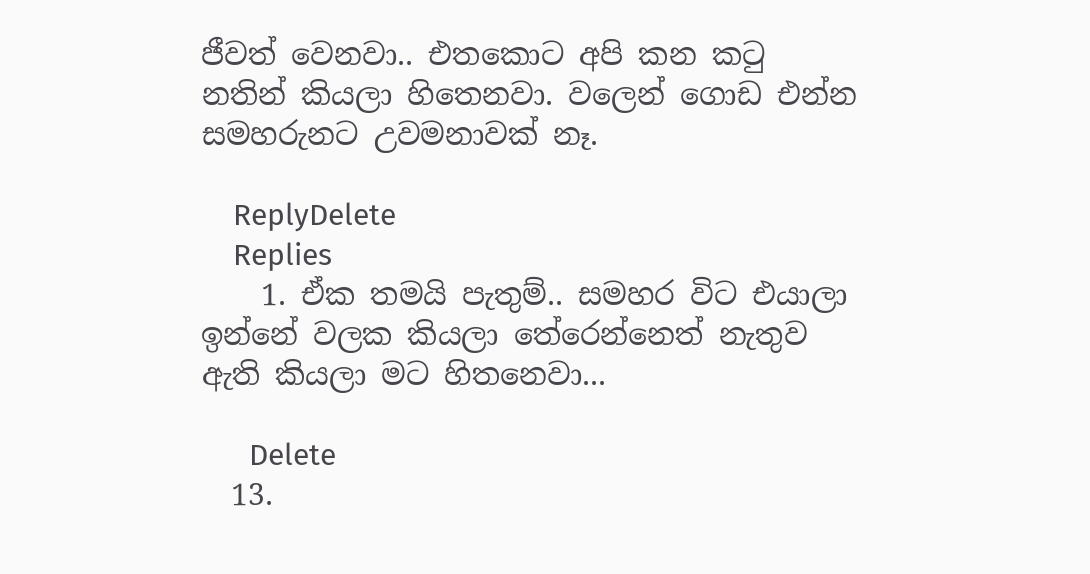ජීවත් වෙනවා.. එතකොට අපි කන කටු නතින් කියලා හිතෙනවා. වලෙන් ගොඩ එන්න සමහරුනට උවමනාවක් නෑ.

    ReplyDelete
    Replies
    1. ඒක තමයි පැතුම්.. සමහර විට එයාලා ඉන්නේ වලක කියලා තේරෙන්නෙත් නැතුව ඇති කියලා මට හිතනෙවා...

      Delete
  13.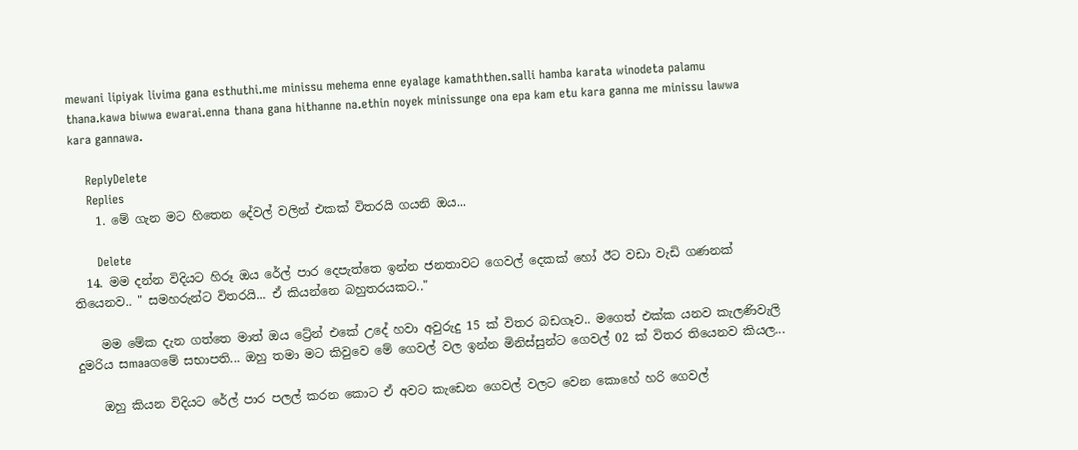mewani lipiyak livima gana esthuthi.me minissu mehema enne eyalage kamaththen.salli hamba karata winodeta palamu thana.kawa biwwa ewarai.enna thana gana hithanne na.ethin noyek minissunge ona epa kam etu kara ganna me minissu lawwa kara gannawa.

    ReplyDelete
    Replies
    1. මේ ගැන මට හිතෙන දේවල් වලින් එකක් විතරයි ගයනි ඔය...

      Delete
  14. මම දන්න විදියට හිරූ ඔය රේල් පාර දෙපැත්තෙ ඉන්න ජනතාවට ගෙවල් දෙකක් හෝ ඊට වඩා වැඩි ගණනක් තියෙනව.. " සමහරුන්ට විතරයි... ඒ කියන්නෙ බහුතරයකට.."

    මම මේක දැන ගත්තෙ මාත් ඔය ට්‍රේන් එකේ උදේ හවා අවුරුදු 15 ක් විතර බඩගෑව.. මගෙත් එක්ක යනව කැලණිවැලි දුමරිය සmaaගමේ සභාපති... ඔහු තමා මට කිවුවෙ මේ ගෙවල් වල ඉන්න මිනිස්සුන්ට ගෙවල් 02 ක් විතර තියෙනව කියල...

    ඔහු කියන විදියට රේල් පාර පලල් කරන කොට ඒ අවට කැඩෙන ගෙවල් වලට වෙන කොහේ හරි ගෙවල්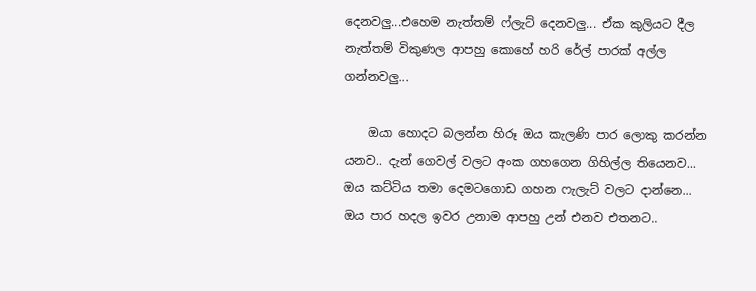දෙනවලු...එහෙම නැත්තම් ෆ්ලැට් දෙනවලු... ඒක කුලියට දීල නැත්තම් විකුණල ආපහු කොහේ හරි රේල් පාරක් අල්ල ගන්නවලු...

    ඔයා හොදට බලන්න හිරූ ඔය කැලණි පාර ලොකු කරන්න යනව.. දැන් ගෙවල් වලට අංක ගහගෙන ගිහිල්ල තියෙනව... ඔය කට්ටිය තමා දෙමටගොඩ ගහන ෆැලැට් වලට දාන්නෙ... ඔය පාර හදල ඉවර උනාම ආපහු උන් එනව එතනට..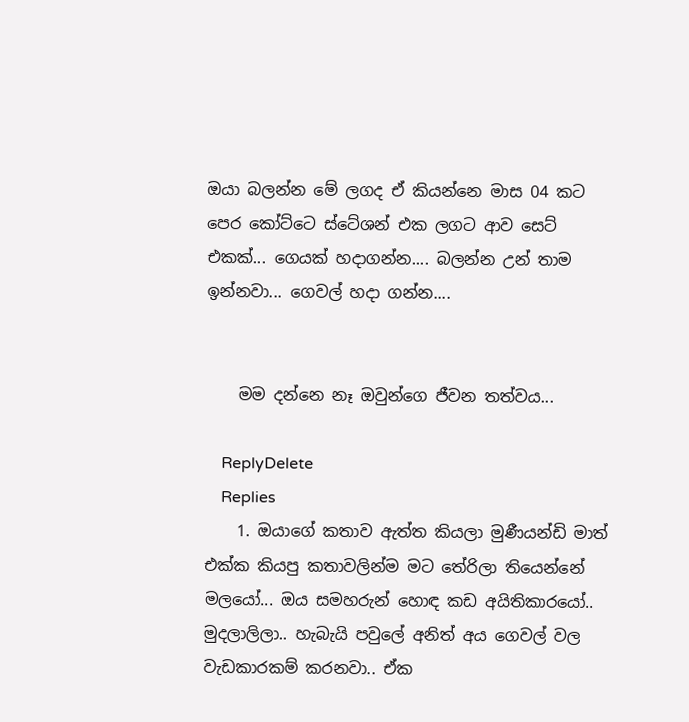ඔයා බලන්න මේ ලගද ඒ කියන්නෙ මාස 04 කට පෙර කෝට්ටෙ ස්ටේශන් එක ලගට ආව සෙට් එකක්... ගෙයක් හදාගන්න.... බලන්න උන් තාම ඉන්නවා... ගෙවල් හදා ගන්න....


    මම දන්නෙ නෑ ඔවුන්ගෙ ජීවන තත්වය...

    ReplyDelete
    Replies
    1. ඔයාගේ කතාව ඇත්ත කියලා මුණීයන්ඩි මාත් එක්ක කියපු කතාවලින්ම මට තේරිලා තියෙන්නේ මලයෝ... ඔය සමහරුන් හොඳ කඩ අයිතිකාරයෝ.. මුදලාලිලා.. හැබැයි පවුලේ අනිත් අය ගෙවල් වල වැඩකාරකම් කරනවා.. ඒක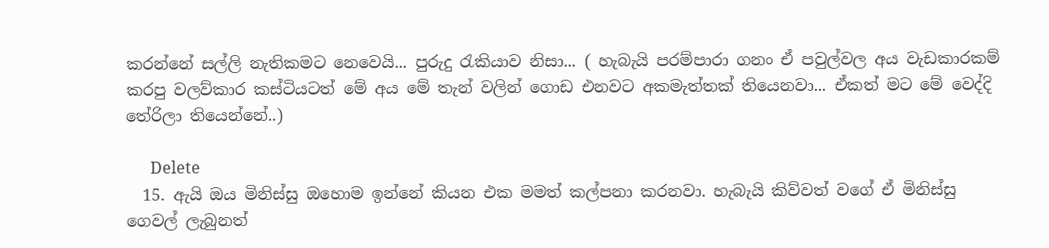කරන්නේ සල්ලි නැතිකමට නෙවෙයි... පුරුදු රැකියාව නිසා... ( හැබැයි පරම්පාරා ගනං ඒ පවුල්වල අය වැඩකාරකම් කරපු වලව්කාර කස්ටියටත් මේ අය මේ තැන් වලින් ගොඩ එනවට අකමැත්තක් තියෙනවා... ඒකත් මට මේ වෙද්දි තේරිලා තියෙන්නේ..)

      Delete
  15. ඇයි ඔය මිනිස්සු ඔහොම ඉන්නේ කියන එක මමත් කල්පනා කරනවා. හැබැයි කිව්වත් වගේ ඒ මිනිස්සු ගෙවල් ලැබුනත්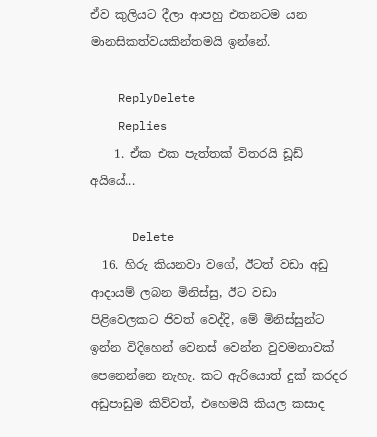ඒව කුලියට දීලා ආපහු එතනටම යන මානසිකත්වයකින්තමයි ඉන්නේ.

    ReplyDelete
    Replies
    1. ඒක එක පැත්තක් විතරයි ඩූඩ් අයියේ...

      Delete
  16. හිරු කියනවා වගේ, ඊටත් වඩා අඩු ආදායම් ලබන මිනිස්සු, ඊට වඩා පිළිවෙලකට ජිවත් වෙද්දි, මේ මිනිස්සුන්ට ඉන්න විදිහෙන් වෙනස් වෙන්න වුවමනාවක් පෙනෙන්නෙ නැහැ. කට ඇරියොත් දුක් කරදර අඩුපාඩුම කිව්වත්, එහෙමයි කියල කසාද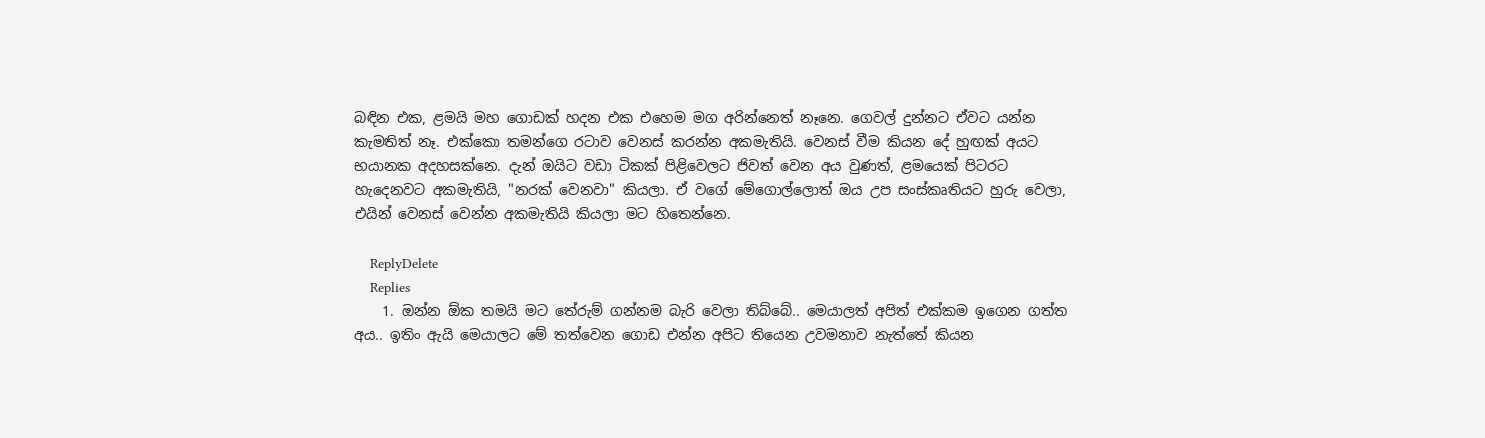බඳින එක, ළමයි මහ ගොඩක් හදන එක එහෙම මග අරින්නෙත් නෑනෙ. ගෙවල් දුන්නට ඒවට යන්න කැමතිත් නෑ. එක්කො තමන්ගෙ රටාව වෙනස් කරන්න අකමැතියි. වෙනස් වීම කියන දේ හුඟක් අයට භයානක අදහසක්නෙ. දැන් ඔයිට වඩා ටිකක් පිළිවෙලට ජිවත් වෙන අය වුණත්, ළමයෙක් පිටරට හැදෙනවට අකමැතියි, "නරක් වෙනවා" කියලා. ඒ වගේ මේගොල්ලොත් ඔය උප සංස්කෘතියට හුරු වෙලා, එයින් වෙනස් වෙන්න අකමැතියි කියලා මට හිතෙන්නෙ.

    ReplyDelete
    Replies
    1. ඔන්න ඕක තමයි මට තේරුම් ගන්නම බැරි වෙලා තිබ්බේ.. මෙයාලත් අපිත් එක්කම ඉගෙන ගත්ත අය.. ඉතිං ඇයි මෙයාලට මේ තත්වෙන ගොඩ එන්න අපිට තියෙන උවමනාව නැත්තේ කියන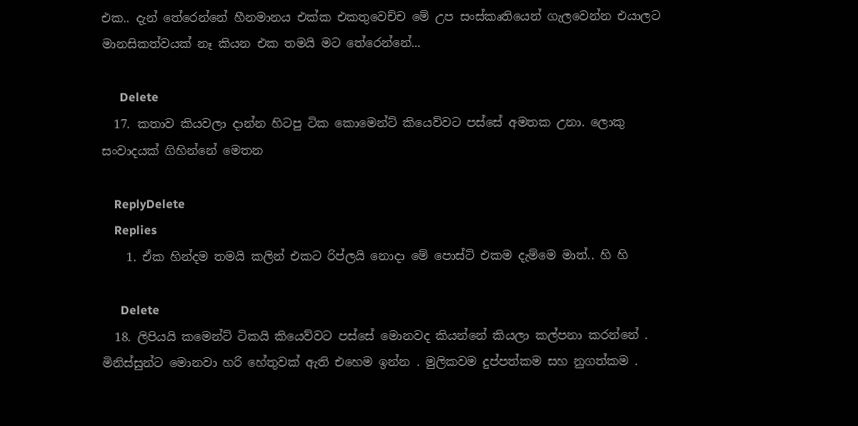එක.. දැන් තේරෙන්නේ හීනමානය එක්ක එකතුවෙච්ච මේ උප සංස්කෘතියෙන් ගැලවෙන්න එයාලට මානසිකත්වයක් නෑ කියන එක තමයි මට තේරෙන්නේ...

      Delete
  17. කතාව කියවලා දාන්න හිටපු ටික කොමෙන්ට් කියෙව්වට පස්සේ අමතක උනා. ලොකු සංවාදයක් ගිහින්නේ මෙතන

    ReplyDelete
    Replies
    1. ඒක හින්දම තමයි කලින් එකට රිප්ලයි නොදා මේ පොස්ට් එකම දැම්මෙ මාත්.. හි හි

      Delete
  18. ලිපියයි කමෙන්ට් ටිකයි කියෙව්වට පස්සේ මොනවද කියන්නේ කියලා කල්පනා කරන්නේ . මිනිස්සුන්ට මොනවා හරි හේතුවක් ඇති එහෙම ඉන්න . මුලිකවම දුප්පත්කම සහ නුගත්කම .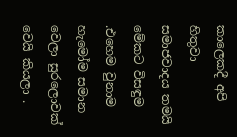කාලෙකදී අපි හිතුවා සමාජවාදය තමයි මේකට විසඳුම .එහෙම වුනාම හැමෝම සමාන වෙලා සුරලොවක් වෙයි කියලා .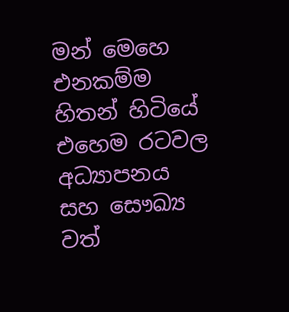මන් මෙහෙ එනකම්ම හිතන් හිටියේ එහෙම රටවල අධ්‍යාපනය සහ සෞඛ්‍ය වත්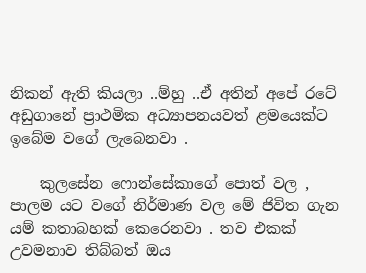නිකන් ඇති කියලා ..ම්හු ..ඒ අතින් අපේ රටේ අඩුගානේ ප්‍රාථමික අධ්‍යාපනයවත් ළමයෙක්ට ඉබේම වගේ ලැබෙනවා .

    කුලසේන ෆොන්සේකාගේ පොත් වල , පාලම යට වගේ නිර්මාණ වල මේ ජිවිත ගැන යම් කතාබහක් කෙරෙනවා . තව එකක් උවමනාව තිබ්බත් ඔය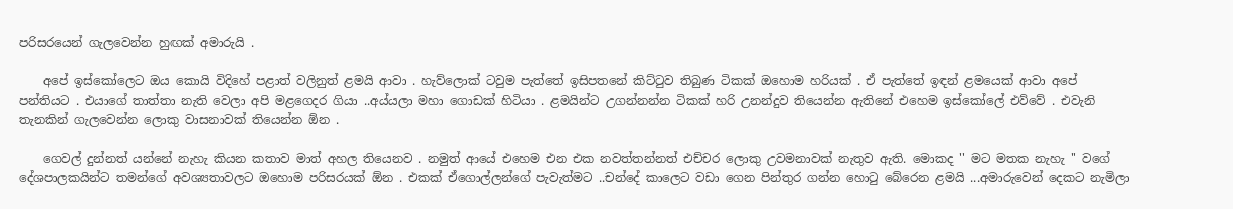පරිසරයෙන් ගැලවෙන්න හුඟක් අමාරුයි .

    අපේ ඉස්කෝලෙට ඔය කොයි විදිහේ පළාත් වලිනුත් ළමයි ආවා . හැව්ලොක් ටවුම පැත්තේ ඉසිපතනේ කිට්ටුව තිබුණ ටිකක් ඔහොම හරියක් . ඒ පැත්තේ ඉඳන් ළමයෙක් ආවා අපේ පන්තියට . එයාගේ තාත්තා නැති වෙලා අපි මළගෙදර ගියා ..අය්යලා මහා ගොඩක් හිටියා . ළමයින්ට උගන්නන්න ටිකක් හරි උනන්දුව තියෙන්න ඇතිනේ එහෙම ඉස්කෝලේ එව්වේ . එවැනි තැනකින් ගැලවෙන්න ලොකු වාසනාවක් තියෙන්න ඕන .

    ගෙවල් දුන්නත් යන්නේ නැහැ කියන කතාව මාත් අහල තියෙනව . නමුත් ආයේ එහෙම එන එක නවත්තන්නත් එච්චර ලොකු උවමනාවක් නැතුව ඇති. මොකද '' මට මතක නැහැ '' වගේ දේශපාලකයින්ට තමන්ගේ අවශ්‍යතාවලට ඔහොම පරිසරයක් ඕන . එකක් ඒගොල්ලන්ගේ පැවැත්මට ..චන්දේ කාලෙට වඩා ගෙන පින්තුර ගන්න හොටු බේරෙන ළමයි ...අමාරුවෙන් දෙකට නැමිලා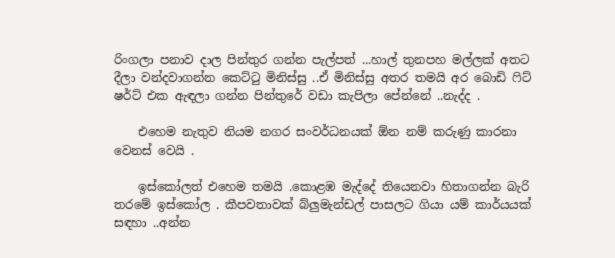රිංගලා පනාව දාල පින්තුර ගන්න පැල්පත් ...හාල් තුනපහ මල්ලක් අතට දීලා වන්දවාගන්න කෙට්ටු මිනිස්සු ..ඒ මිනිස්සු අතර තමයි අර බොඩි ෆිට් ෂර්ට් එක ඇඳලා ගන්න පින්තුරේ වඩා කැපිලා පේන්නේ ..නැද්ද .

    එහෙම නැතුව නියම නගර සංවර්ධනයක් ඕන නම් කරුණු කාරනා වෙනස් වෙයි .

    ඉස්කෝලත් එහෙම තමයි .කොළඹ මැද්දේ තියෙනවා හිතාගන්න බැරි තරමේ ඉස්කෝල . කීපවතාවක් බ්ලුමැන්ඩල් පාසලට ගියා යම් කාර්යයක් සඳහා ..අන්න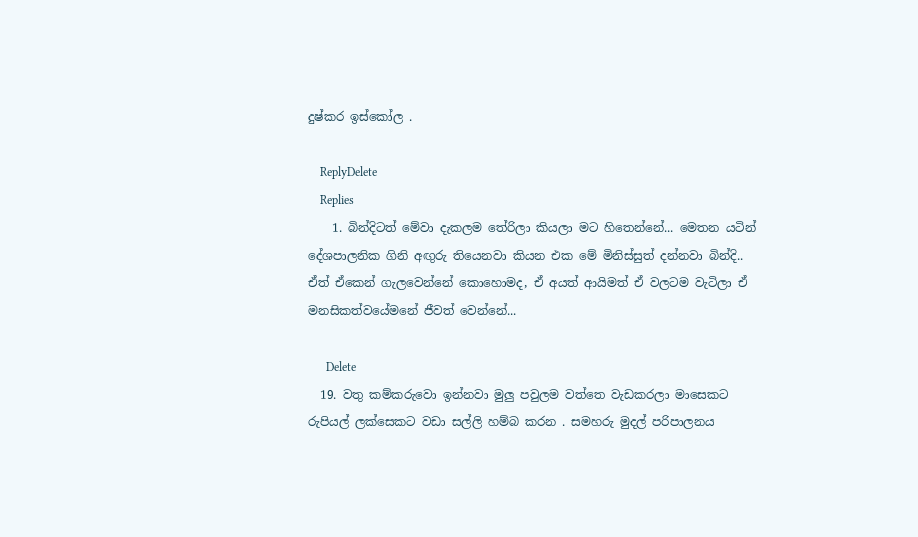දුෂ්කර ඉස්කෝල .

    ReplyDelete
    Replies
    1. බින්දිටත් මේවා දැකලම තේරිලා කියලා මට හිතෙන්නේ... මෙතන යටින් දේශපාලනික ගිනි අඟුරු තියෙනවා කියන එක මේ මිනිස්සුත් දන්නවා බින්දි.. ඒත් ඒකෙන් ගැලවෙන්නේ කොහොමද, ඒ අයත් ආයිමත් ඒ වලටම වැටිලා ඒ මනසිකත්වයේමනේ ජීවත් වෙන්නේ...

      Delete
  19. වතු කම්කරුවො ඉන්නවා මුලු පවුලම වත්තෙ වැඩකරලා මාසෙකට රුපියල් ලක්සෙකට වඩා සල්ලි හම්බ කරන . සමහරු මුදල් පරිපාලනය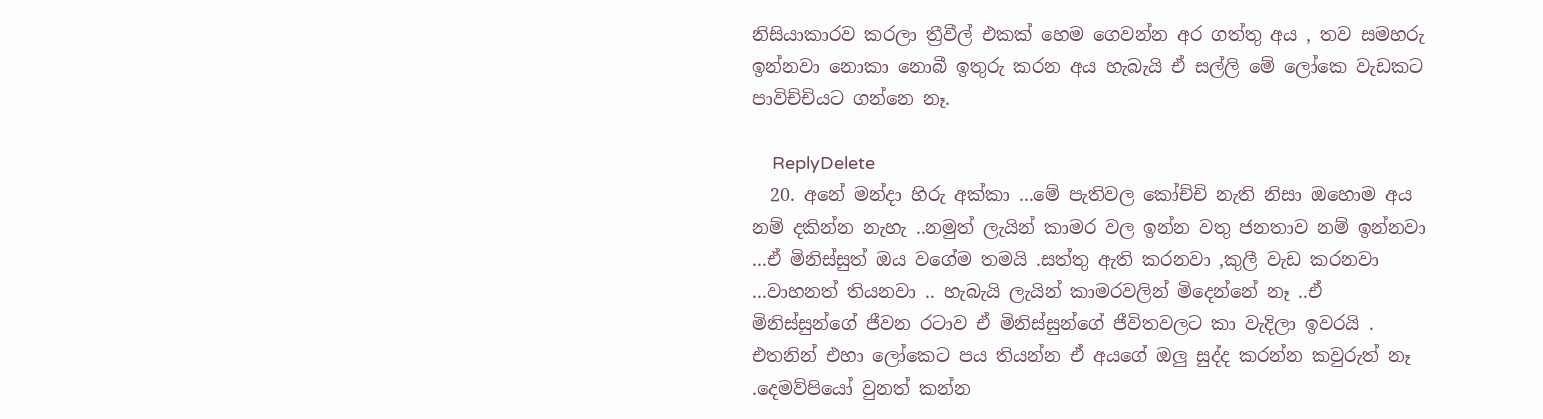නිසියාකාරව කරලා ත්‍රීවීල් එකක් හෙම ගෙවන්න අර ගත්තු අය , තව සමහරු ඉන්නවා නොකා නොබී ඉතුරු කරන අය හැබැයි ඒ සල්ලි මේ ලෝකෙ වැඩකට පාවිච්චියට ගන්නෙ නෑ.

    ReplyDelete
  20. අනේ මන්දා හිරු අක්කා ...මේ පැතිවල කෝච්චි නැති නිසා ඔහොම අය නම් දකින්න නැහැ ..නමුත් ලැයින් කාමර වල ඉන්න වතු ජනතාව නම් ඉන්නවා ...ඒ මිනිස්සුත් ඔය වගේම තමයි .සත්තු ඇති කරනවා ,කුලී වැඩ කරනවා ...වාහනත් තියනවා .. හැබැයි ලැයින් කාමරවලින් මිදෙන්නේ නෑ ..ඒ මිනිස්සුන්ගේ ජීවන රටාව ඒ මිනිස්සුන්ගේ ජීවිතවලට කා වැදිලා ඉවරයි . එතනින් එහා ලෝකෙට පය තියන්න ඒ අයගේ ඔලු සුද්ද කරන්න කවුරුත් නෑ .දෙමව්පියෝ වුනත් කන්න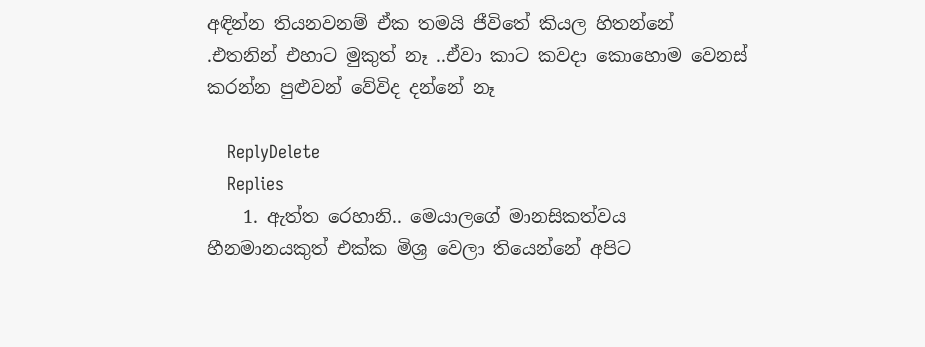අඳින්න තියනවනම් ඒක තමයි ජීවිතේ කියල හිතන්නේ .එතනින් එහාට මුකුත් නෑ ..ඒවා කාට කවදා කොහොම වෙනස් කරන්න පුළුවන් වේවිද දන්නේ නෑ

    ReplyDelete
    Replies
    1. ඇත්ත රෙහානි.. මෙයාලගේ මානසිකත්වය හීනමානයකුත් එක්ක මිශ්‍ර වෙලා තියෙන්නේ අපිට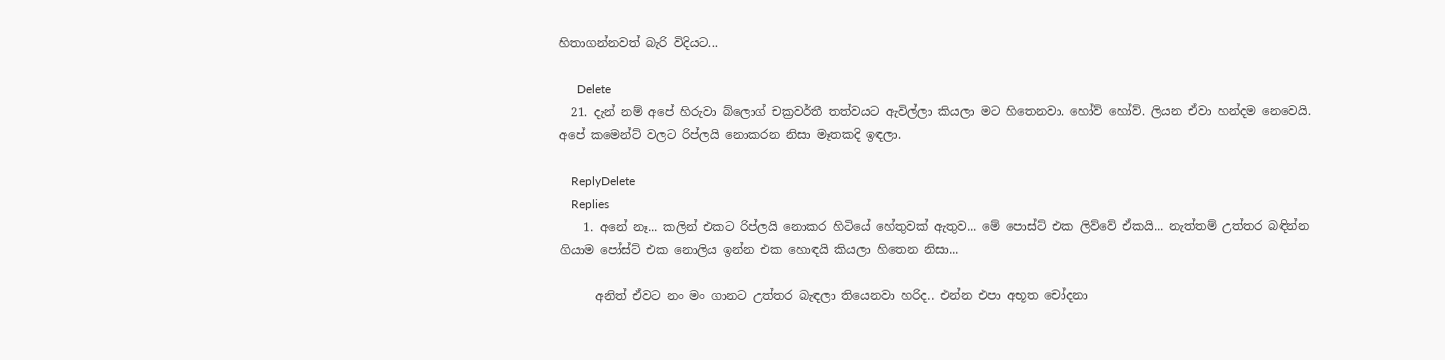හිතාගන්නවත් බැරි විදියට...

      Delete
  21. දැන් නම් අපේ හිරුවා බ්ලොග් චක්‍රවර්තී තත්වයට ඇවිල්ලා කියලා මට හිතෙනවා. හෝව් හෝව්. ලියන ඒවා හන්දම නෙවෙයි. අපේ කමෙන්ට් වලට රිප්ලයි නොකරන නිසා මෑතකදි ඉඳලා.

    ReplyDelete
    Replies
    1. අනේ නෑ... කලින් එකට රිප්ලයි නොකර හිටියේ හේතුවක් ඇතුව... මේ පොස්ට් එක ලිව්වේ ඒකයි... නැත්තම් උත්තර බඳින්න ගියාම පෝස්ට් එක නොලිය ඉන්න එක හොඳයි කියලා හිතෙන නිසා...

      අනිත් ඒවට නං මං ගානට උත්තර බැඳලා තියෙනවා හරිද.. එන්න එපා අභූත චෝදනා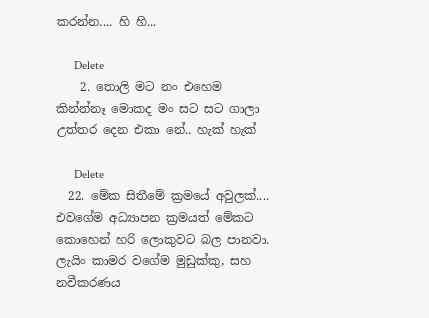කරන්න.... හි හි...

      Delete
    2. තොලි මට නං එහෙම කින්න්නෑ මොකද මං සට සට ගාලා උත්තර දෙන එකා නේ.. හැක් හැක්

      Delete
  22. මේක සිතීමේ ක්‍රමයේ අවුලක්.... එවගේම අධ්‍යාපන ක්‍රමයත් මේකට කොහෙන් හරි ලොකුවට බල පානවා. ලැයිං කාමර වගේම මුඩුක්කු, සහ නවීකරණය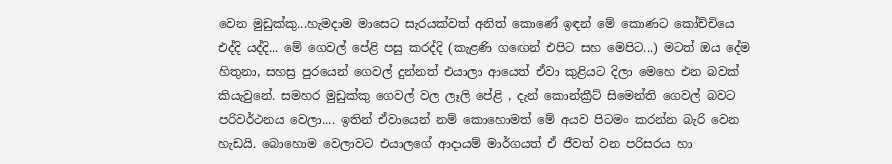වෙන මුඩුක්කු...හැමදාම මාසෙට සැරයක්වත් අනිත් කොණේ ඉඳන් මේ කොණට කෝච්චියෙ එද්දි යද්දි... මේ ගෙවල් පේළි පසු කරද්දි (කැළණි ගඟෙන් එපිට සහ මෙපිට...) මටත් ඔය දේම හිතුනා, සහස්‍ර පුරයෙන් ගෙවල් දුන්නත් එයාලා ආයෙත් ඒවා කුළියට දිලා මෙහෙ එන බවක් කියැවුනේ. සමහර මුඩුක්කු ගෙවල් වල ලෑලි පේළි , දැන් කොන්ක්‍රීට් සිමෙන්ති ගෙවල් බවට පරිවර්ථනය වෙලා.... ඉතින් ඒවායෙන් නම් කොහොමත් මේ අයව පිටමං කරන්න බැරි වෙන හැඩයි. බොහොම වෙලාවට එයාලගේ ආදායම් මාර්ගයත් ඒ ජීවත් වන පරිසරය හා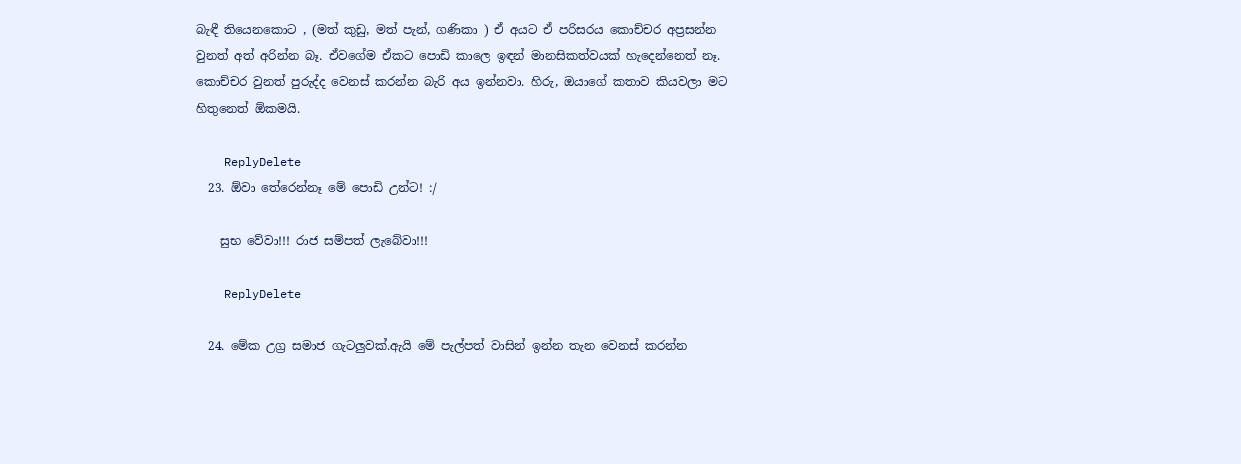බැඳී තියෙනකොට , (මත් කුඩු, මත් පැන්, ගණිකා ) ඒ අයට ඒ පරිසරය කොච්චර අප්‍රසන්න වුනත් අත් අරින්න බෑ. ඒවගේම ඒකට පොඩි කාලෙ ඉඳන් මානසිකත්වයක් හැදෙන්නෙත් නෑ. කොච්චර වුනත් පුරුද්ද වෙනස් කරන්න බැරි අය ඉන්නවා. හිරු, ඔයාගේ කතාව කියවලා මට හිතුනෙත් ඕකමයි.

    ReplyDelete
  23. ඕවා තේරෙන්නෑ මේ පොඩි උන්ට! :/

    සුභ වේවා!!! රාජ සම්පත් ලැබේවා!!!

    ReplyDelete

  24. මේක උග්‍ර සමාජ ගැටලුවක්.ඇයි මේ පැල්පත් වාසින් ඉන්න තැන වෙනස් කරන්න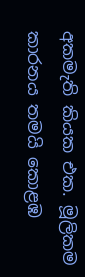අකමැති කියක එක. මූලිකම කාරනය තමයි කොළඹ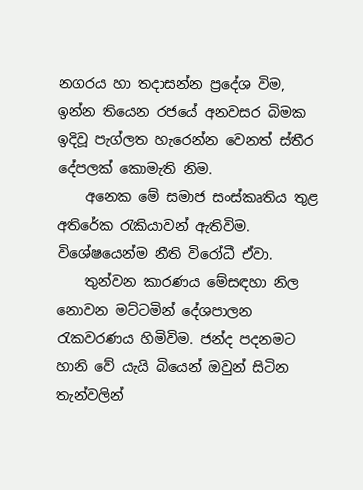නගරය හා තදාසන්න ප්‍රදේශ විම, ඉන්න තියෙන රජයේ අනවසර බිමක ඉදිවූ පැග්ලත හැරෙන්න වෙනත් ස්තීර දේපලක් කොමැති නිම.
    අනෙක මේ සමාජ සංස්කෘතිය තුළ අතිරේක රැකියාවන් ඇතිවිම. විශේෂයෙන්ම නීති විරෝධී ඒවා.
    තුන්වන කාරණය මේසඳහා නිල නොවන මට්ටමින් දේශපාලන රැකවරණය හිමිවිම. ජන්ද පදනමට හානි වේ යැයි බියෙන් ඔවුන් සිටින තැන්වලින්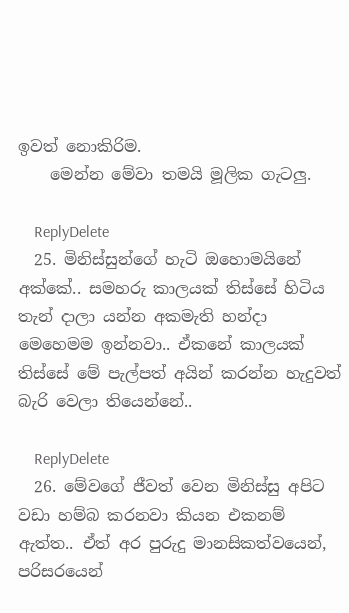ඉවත් නොකිරිම.
    මෙන්න මේවා තමයි මූලික ගැටලු.

    ReplyDelete
  25. මිනිස්සුන්ගේ හැටි ඔහොමයිනේ අක්කේ.. සමහරු කාලයක් තිස්සේ හිටිය තැන් දාලා යන්න අකමැති හන්දා මෙහෙමම ඉන්නවා.. ඒකනේ කාලයක් තිස්සේ මේ පැල්පත් අයින් කරන්න හැදුවත් බැරි වෙලා තියෙන්නේ..

    ReplyDelete
  26. මේවගේ ජීවත් වෙන මිනිස්සු අපිට වඩා හම්බ කරනවා කියන එකනම් ඇත්ත.. ඒත් අර පුරුදු මානසිකත්වයෙන්, පරිසරයෙන්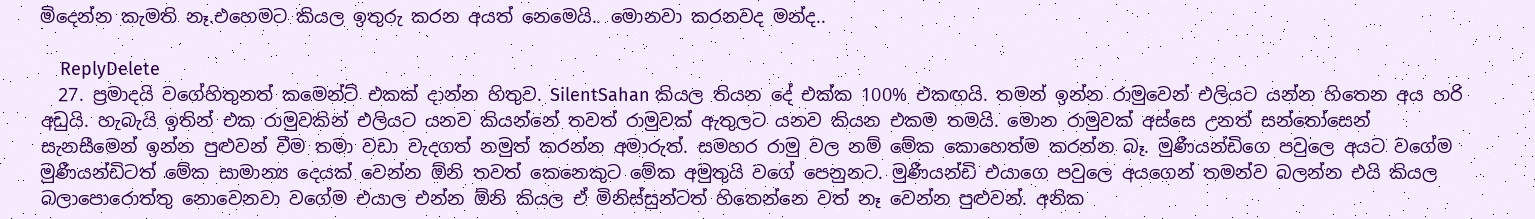මිදෙන්න කැමති නෑ.එහෙමට කියල ඉතුරු කරන අයත් නෙමෙයි.. මොනවා කරනවද මන්ද..

    ReplyDelete
  27. ප්‍රමාදයි වගේහිතුනත් කමෙන්ට් එකක් දාන්න හිතුව. SilentSahan කියල තියන දේ එක්ක 100% එකඟයි. තමන් ඉන්න රාමුවෙන් එලියට යන්න හිතෙන අය හරි අඩුයි. හැබැයි ඉතින් එක රාමුවකින් එලියට යනව කියන්නේ තවත් රාමුවක් ඇතුලට යනව කියන එකම තමයි. මොන රාමුවක් අස්සෙ උනත් සන්තෝසෙන් සැනසීමෙන් ඉන්න පුළුවන් වීම තමා වඩා වැදගත් නමුත් කරන්න අමාරුත්. සමහර රාමු වල නම් මේක කොහෙත්ම කරන්න බෑ. මුණීයන්ඩිගෙ පවුලෙ අයට වගේම මුණීයන්ඩිටත් මේක සාමාන්‍ය දෙයක් වෙන්න ඕනි තවත් කෙනෙකුට මේක අමුතුයි වගේ පෙනුනට. මුණීයන්ඩි එයාගෙ පවුලෙ අයගෙන් තමන්ව බලන්න එයි කියල බලාපොරොත්තු නොවෙනවා වගේම එයාල එන්න ඕනි කියල ඒ මිනිස්සුන්ටත් හිතෙන්නෙ වත් නෑ වෙන්න පුළුවන්. අනික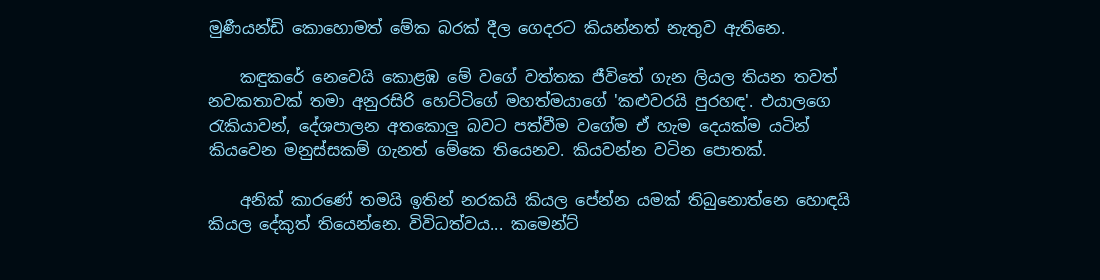මුණීයන්ඩි කොහොමත් මේක බරක් දීල ගෙදරට කියන්නත් නැතුව ඇතිනෙ.

    කඳුකරේ නෙවෙයි කොළඹ මේ වගේ වත්තක ජීවිතේ ගැන ලියල තියන තවත් නවකතාවක් තමා අනුරසිරි හෙට්ටිගේ මහත්මයාගේ 'කළුවරයි පුරහඳ'. එයාලගෙ රැකියාවන්, දේශපාලන අතකොලු බවට පත්වීම වගේම ඒ හැම දෙයක්ම යටින් කියවෙන මනුස්සකම් ගැනත් මේකෙ තියෙනව. කියවන්න වටින පොතක්.

    අනික් කාරණේ තමයි ඉතින් නරකයි කියල පේන්න යමක් තිබුනොත්නෙ හොඳයි කියල දේකුත් තියෙන්නෙ. විවිධත්වය... කමෙන්ට්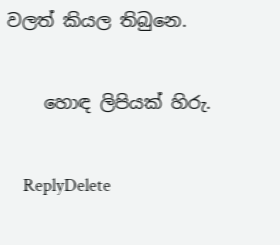වලත් කියල තිබුනෙ.

    හොඳ ලිපියක් හිරු.

    ReplyDelete